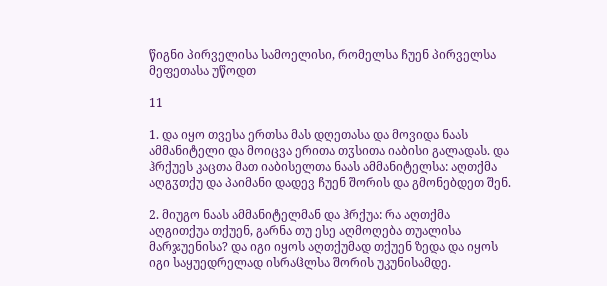წიგნი პირველისა სამოელისი, რომელსა ჩუენ პირველსა მეფეთასა უწოდთ

11

1. და იყო თვესა ერთსა მას დღეთასა და მოვიდა ნაას ამმანიტელი და მოიცვა ერითა თჳსითა იაბისი გალადას. და ჰრქუეს კაცთა მათ იაბისელთა ნაას ამმანიტელსა: აღთქმა აღგჳთქუ და პაიმანი დადევ ჩუენ შორის და გმონებდეთ შენ.

2. მიუგო ნაას ამმანიტელმან და ჰრქუა: რა აღთქმა აღგითქუა თქუენ, გარნა თუ ესე აღმოღება თუალისა მარჯუენისა? და იგი იყოს აღთქუმად თქუენ ზედა და იყოს იგი საყუედრელად ისრაჱლსა შორის უკუნისამდე.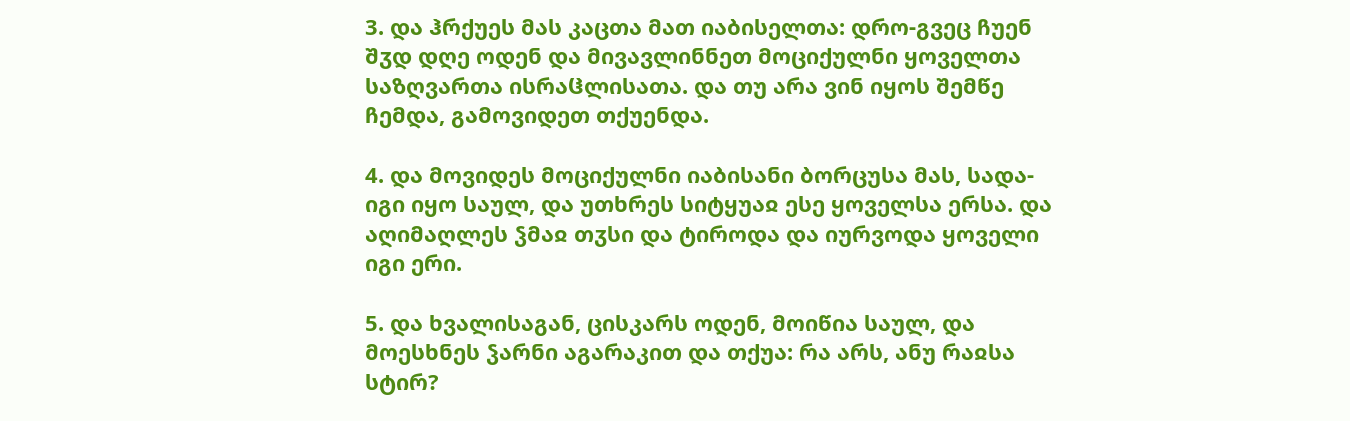3. და ჰრქუეს მას კაცთა მათ იაბისელთა: დრო-გვეც ჩუენ შჳდ დღე ოდენ და მივავლინნეთ მოციქულნი ყოველთა საზღვართა ისრაჱლისათა. და თუ არა ვინ იყოს შემწე ჩემდა, გამოვიდეთ თქუენდა.

4. და მოვიდეს მოციქულნი იაბისანი ბორცუსა მას, სადა-იგი იყო საულ, და უთხრეს სიტყუაჲ ესე ყოველსა ერსა. და აღიმაღლეს ჴმაჲ თჳსი და ტიროდა და იურვოდა ყოველი იგი ერი.

5. და ხვალისაგან, ცისკარს ოდენ, მოიწია საულ, და მოესხნეს ჴარნი აგარაკით და თქუა: რა არს, ანუ რაჲსა სტირ?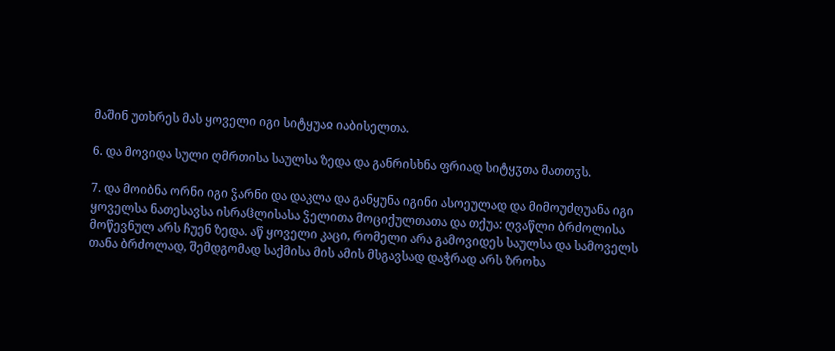მაშინ უთხრეს მას ყოველი იგი სიტყუაჲ იაბისელთა.

6. და მოვიდა სული ღმრთისა საულსა ზედა და განრისხნა ფრიად სიტყჳთა მათთჳს.

7. და მოიბნა ორნი იგი ჴარნი და დაკლა და განყუნა იგინი ასოეულად და მიმოუძღუანა იგი ყოველსა ნათესავსა ისრაჱლისასა ჴელითა მოციქულთათა და თქუა: ღვაწლი ბრძოლისა მოწევნულ არს ჩუენ ზედა. აწ ყოველი კაცი, რომელი არა გამოვიდეს საულსა და სამოველს თანა ბრძოლად, შემდგომად საქმისა მის ამის მსგავსად დაჭრად არს ზროხა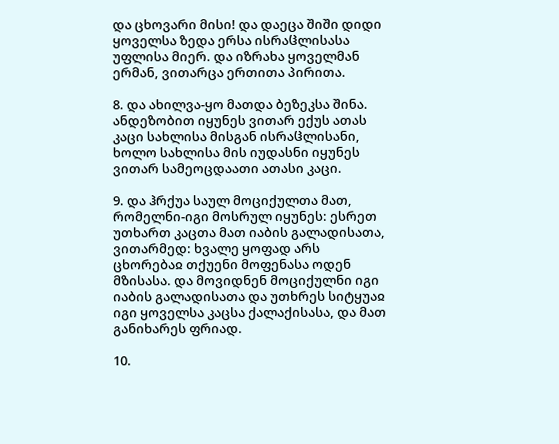და ცხოვარი მისი! და დაეცა შიში დიდი ყოველსა ზედა ერსა ისრაჱლისასა უფლისა მიერ. და იზრახა ყოველმან ერმან, ვითარცა ერთითა პირითა.

8. და ახილვა-ყო მათდა ბეზეკსა შინა. ანდეზობით იყუნეს ვითარ ექუს ათას კაცი სახლისა მისგან ისრაჱლისანი, ხოლო სახლისა მის იუდასნი იყუნეს ვითარ სამეოცდაათი ათასი კაცი.

9. და ჰრქუა საულ მოციქულთა მათ, რომელნი-იგი მოსრულ იყუნეს: ესრეთ უთხართ კაცთა მათ იაბის გალადისათა, ვითარმედ: ხვალე ყოფად არს ცხორებაჲ თქუენი მოფენასა ოდენ მზისასა. და მოვიდნენ მოციქულნი იგი იაბის გალადისათა და უთხრეს სიტყუაჲ იგი ყოველსა კაცსა ქალაქისასა, და მათ განიხარეს ფრიად.

10.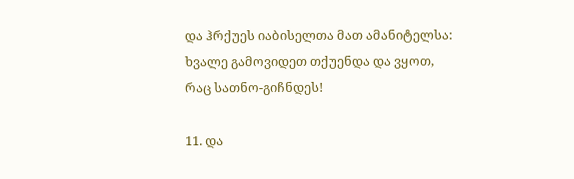და ჰრქუეს იაბისელთა მათ ამანიტელსა: ხვალე გამოვიდეთ თქუენდა და ვყოთ, რაც სათნო-გიჩნდეს!

11. და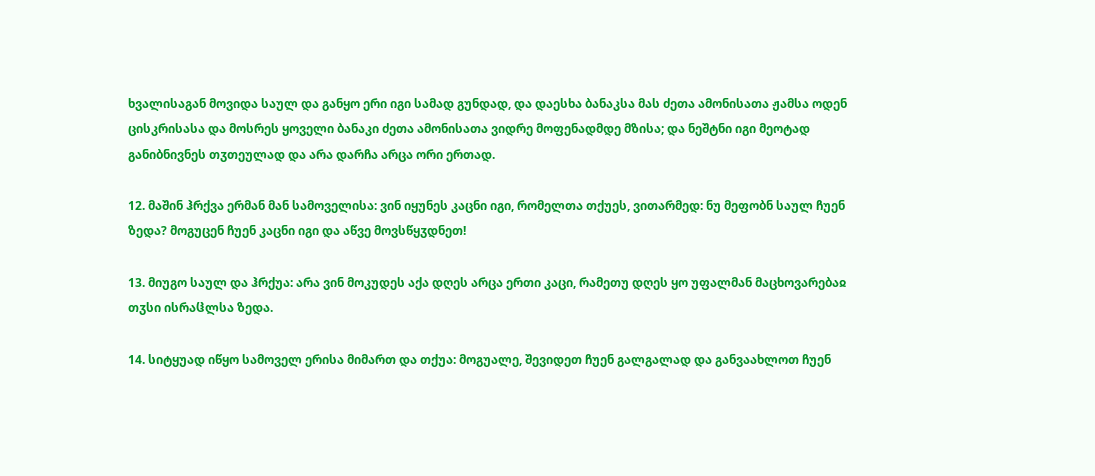ხვალისაგან მოვიდა საულ და განყო ერი იგი სამად გუნდად, და დაესხა ბანაკსა მას ძეთა ამონისათა ჟამსა ოდენ ცისკრისასა და მოსრეს ყოველი ბანაკი ძეთა ამონისათა ვიდრე მოფენადმდე მზისა; და ნეშტნი იგი მეოტად განიბნივნეს თჳთეულად და არა დარჩა არცა ორი ერთად.

12. მაშინ ჰრქვა ერმან მან სამოველისა: ვინ იყუნეს კაცნი იგი, რომელთა თქუეს, ვითარმედ: ნუ მეფობნ საულ ჩუენ ზედა? მოგუცენ ჩუენ კაცნი იგი და აწვე მოვსწყჳდნეთ!

13. მიუგო საულ და ჰრქუა: არა ვინ მოკუდეს აქა დღეს არცა ერთი კაცი, რამეთუ დღეს ყო უფალმან მაცხოვარებაჲ თჳსი ისრაჱლსა ზედა.

14. სიტყუად იწყო სამოველ ერისა მიმართ და თქუა: მოგუალე, შევიდეთ ჩუენ გალგალად და განვაახლოთ ჩუენ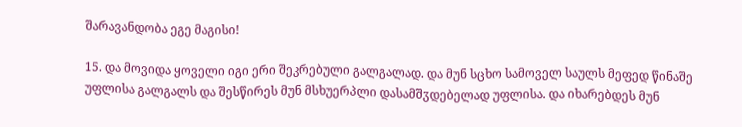შარავანდობა ეგე მაგისი!

15. და მოვიდა ყოველი იგი ერი შეკრებული გალგალად. და მუნ სცხო სამოველ საულს მეფედ წინაშე უფლისა გალგალს და შესწირეს მუნ მსხუერპლი დასამშჳდებელად უფლისა. და იხარებდეს მუნ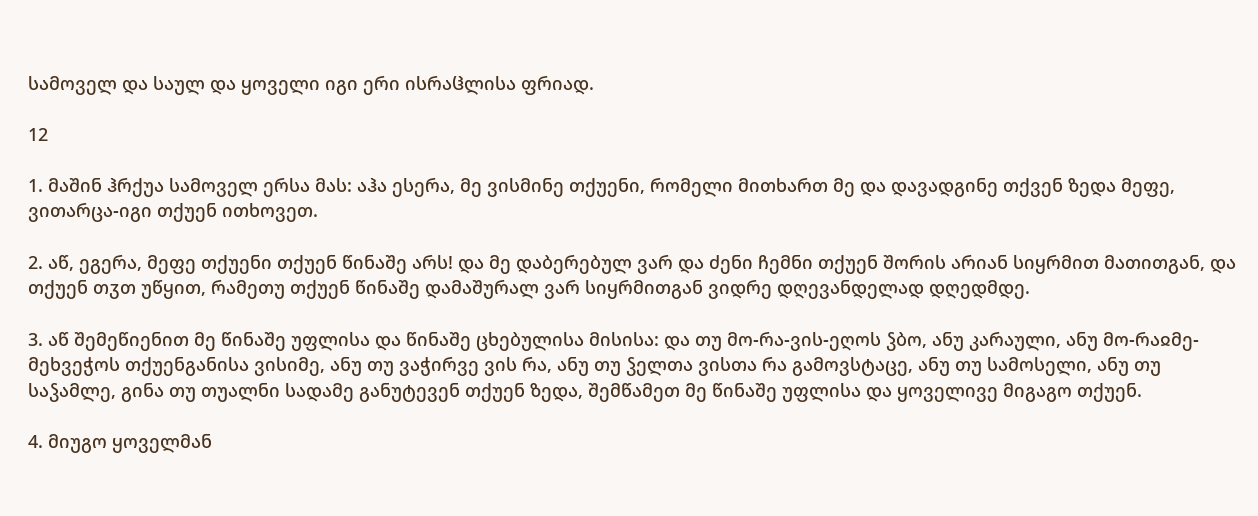სამოველ და საულ და ყოველი იგი ერი ისრაჱლისა ფრიად.

12

1. მაშინ ჰრქუა სამოველ ერსა მას: აჰა ესერა, მე ვისმინე თქუენი, რომელი მითხართ მე და დავადგინე თქვენ ზედა მეფე, ვითარცა-იგი თქუენ ითხოვეთ.

2. აწ, ეგერა, მეფე თქუენი თქუენ წინაშე არს! და მე დაბერებულ ვარ და ძენი ჩემნი თქუენ შორის არიან სიყრმით მათითგან, და თქუენ თჳთ უწყით, რამეთუ თქუენ წინაშე დამაშურალ ვარ სიყრმითგან ვიდრე დღევანდელად დღედმდე.

3. აწ შემეწიენით მე წინაშე უფლისა და წინაშე ცხებულისა მისისა: და თუ მო-რა-ვის-ეღოს ჴბო, ანუ კარაული, ანუ მო-რაჲმე-მეხვეჭოს თქუენგანისა ვისიმე, ანუ თუ ვაჭირვე ვის რა, ანუ თუ ჴელთა ვისთა რა გამოვსტაცე, ანუ თუ სამოსელი, ანუ თუ საჴამლე, გინა თუ თუალნი სადამე განუტევენ თქუენ ზედა, შემწამეთ მე წინაშე უფლისა და ყოველივე მიგაგო თქუენ.

4. მიუგო ყოველმან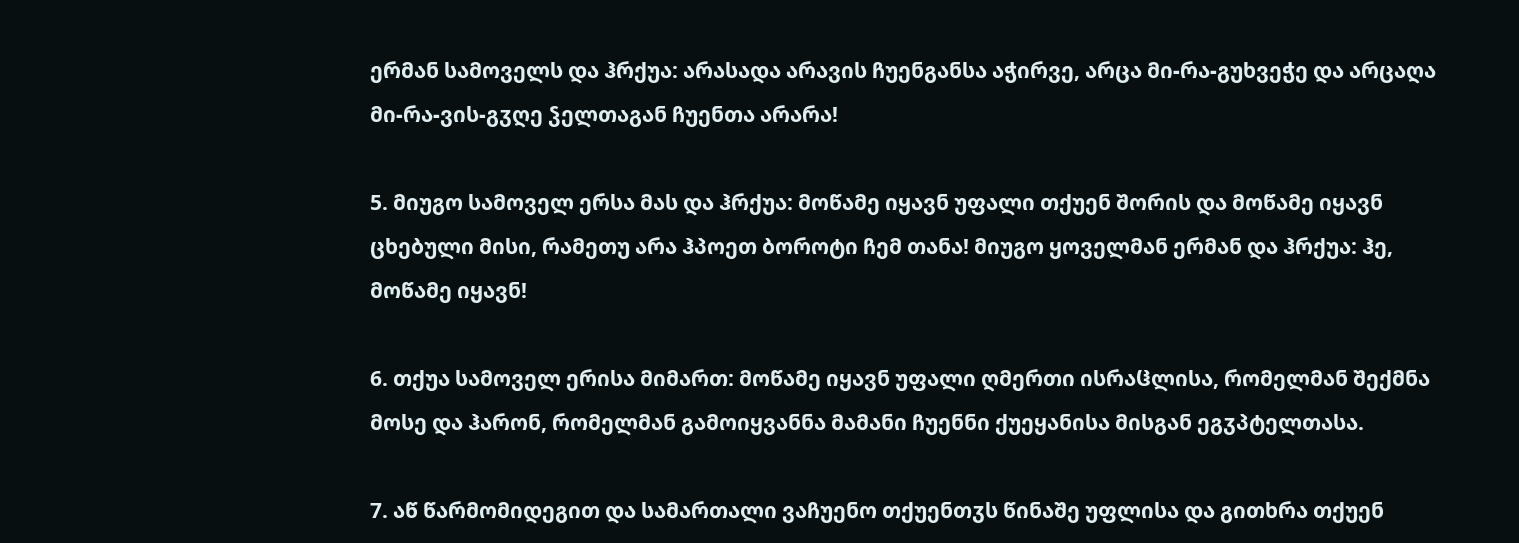ერმან სამოველს და ჰრქუა: არასადა არავის ჩუენგანსა აჭირვე, არცა მი-რა-გუხვეჭე და არცაღა მი-რა-ვის-გჳღე ჴელთაგან ჩუენთა არარა!

5. მიუგო სამოველ ერსა მას და ჰრქუა: მოწამე იყავნ უფალი თქუენ შორის და მოწამე იყავნ ცხებული მისი, რამეთუ არა ჰპოეთ ბოროტი ჩემ თანა! მიუგო ყოველმან ერმან და ჰრქუა: ჰე, მოწამე იყავნ!

6. თქუა სამოველ ერისა მიმართ: მოწამე იყავნ უფალი ღმერთი ისრაჱლისა, რომელმან შექმნა მოსე და ჰარონ, რომელმან გამოიყვანნა მამანი ჩუენნი ქუეყანისა მისგან ეგჳპტელთასა.

7. აწ წარმომიდეგით და სამართალი ვაჩუენო თქუენთჳს წინაშე უფლისა და გითხრა თქუენ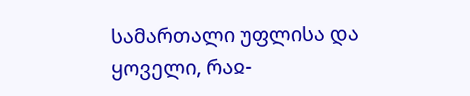სამართალი უფლისა და ყოველი, რაჲ-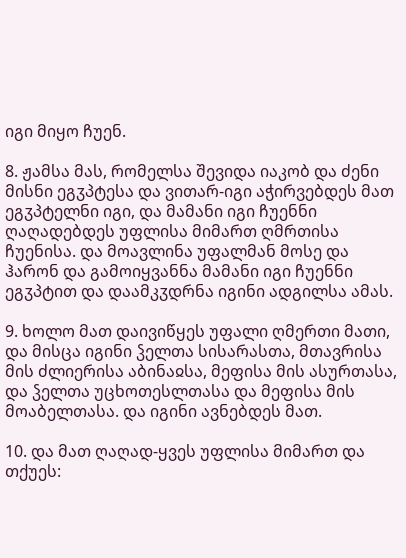იგი მიყო ჩუენ.

8. ჟამსა მას, რომელსა შევიდა იაკობ და ძენი მისნი ეგჳპტესა და ვითარ-იგი აჭირვებდეს მათ ეგჳპტელნი იგი, და მამანი იგი ჩუენნი ღაღადებდეს უფლისა მიმართ ღმრთისა ჩუენისა. და მოავლინა უფალმან მოსე და ჰარონ და გამოიყვანნა მამანი იგი ჩუენნი ეგჳპტით და დაამკჳდრნა იგინი ადგილსა ამას.

9. ხოლო მათ დაივიწყეს უფალი ღმერთი მათი, და მისცა იგინი ჴელთა სისარასთა, მთავრისა მის ძლიერისა აბინაჲსა, მეფისა მის ასურთასა, და ჴელთა უცხოთესლთასა და მეფისა მის მოაბელთასა. და იგინი ავნებდეს მათ.

10. და მათ ღაღად-ყვეს უფლისა მიმართ და თქუეს: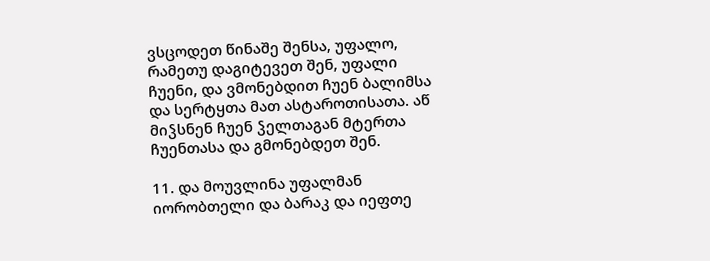ვსცოდეთ წინაშე შენსა, უფალო, რამეთუ დაგიტევეთ შენ, უფალი ჩუენი, და ვმონებდით ჩუენ ბალიმსა და სერტყთა მათ ასტაროთისათა. აწ მიჴსნენ ჩუენ ჴელთაგან მტერთა ჩუენთასა და გმონებდეთ შენ.

11. და მოუვლინა უფალმან იორობთელი და ბარაკ და იეფთე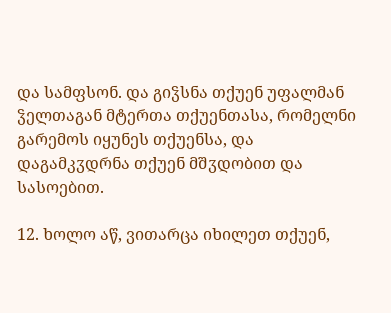და სამფსონ. და გიჴსნა თქუენ უფალმან ჴელთაგან მტერთა თქუენთასა, რომელნი გარემოს იყუნეს თქუენსა, და დაგამკჳდრნა თქუენ მშჳდობით და სასოებით.

12. ხოლო აწ, ვითარცა იხილეთ თქუენ,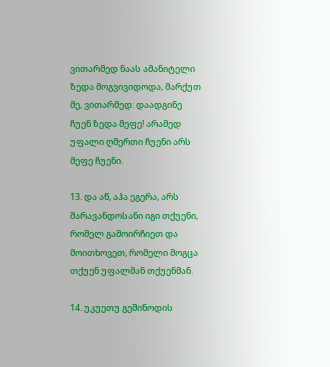ვითარმედ ნაას ამანიტელი ზედა მოგვივიდოდა, მარქუთ მე, ვითარმედ: დაადგინე ჩუენ ზედა მეფე! არამედ უფალი ღმერთი ჩუენი არს მეფე ჩუენი.

13. და აწ, აჰა ეგერა, არს შარავანდოსანი იგი თქუენი, რომელ გამოირჩიეთ და მოითხოვეთ, რომელი მოგცა თქუენ უფალმან თქუენმან.

14. უკუეთუ გეშინოდის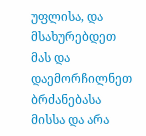უფლისა, და მსახურებდეთ მას და დაემორჩილნეთ ბრძანებასა მისსა და არა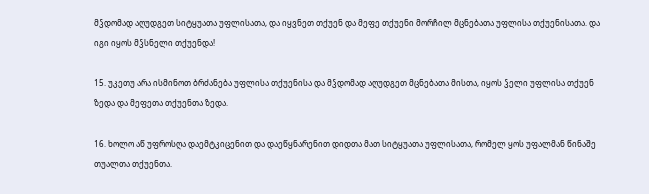მჴდომად აღუდგეთ სიტყუათა უფლისათა, და იყვნეთ თქუენ და მეფე თქუენი მორჩილ მცნებათა უფლისა თქუენისათა. და იგი იყოს მჴსნელი თქუენდა!

15. უკეთუ არა ისმინოთ ბრძანება უფლისა თქუენისა და მჴდომად აღუდგეთ მცნებათა მისთა, იყოს ჴელი უფლისა თქუენ ზედა და მეფეთა თქუენთა ზედა.

16. ხოლო აწ უფროსღა დაემტკიცენით და დაეწყნარენით დიდთა მათ სიტყუათა უფლისათა, რომელ ყოს უფალმან წინაშე თუალთა თქუენთა.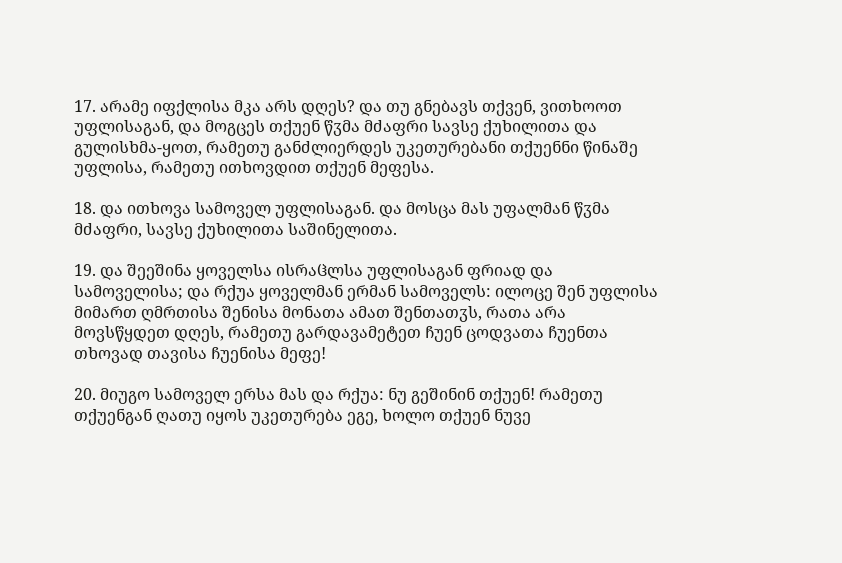17. არამე იფქლისა მკა არს დღეს? და თუ გნებავს თქვენ, ვითხოოთ უფლისაგან, და მოგცეს თქუენ წჳმა მძაფრი სავსე ქუხილითა და გულისხმა-ყოთ, რამეთუ განძლიერდეს უკეთურებანი თქუენნი წინაშე უფლისა, რამეთუ ითხოვდით თქუენ მეფესა.

18. და ითხოვა სამოველ უფლისაგან. და მოსცა მას უფალმან წჳმა მძაფრი, სავსე ქუხილითა საშინელითა.

19. და შეეშინა ყოველსა ისრაჱლსა უფლისაგან ფრიად და სამოველისა; და რქუა ყოველმან ერმან სამოველს: ილოცე შენ უფლისა მიმართ ღმრთისა შენისა მონათა ამათ შენთათჳს, რათა არა მოვსწყდეთ დღეს, რამეთუ გარდავამეტეთ ჩუენ ცოდვათა ჩუენთა თხოვად თავისა ჩუენისა მეფე!

20. მიუგო სამოველ ერსა მას და რქუა: ნუ გეშინინ თქუენ! რამეთუ თქუენგან ღათუ იყოს უკეთურება ეგე, ხოლო თქუენ ნუვე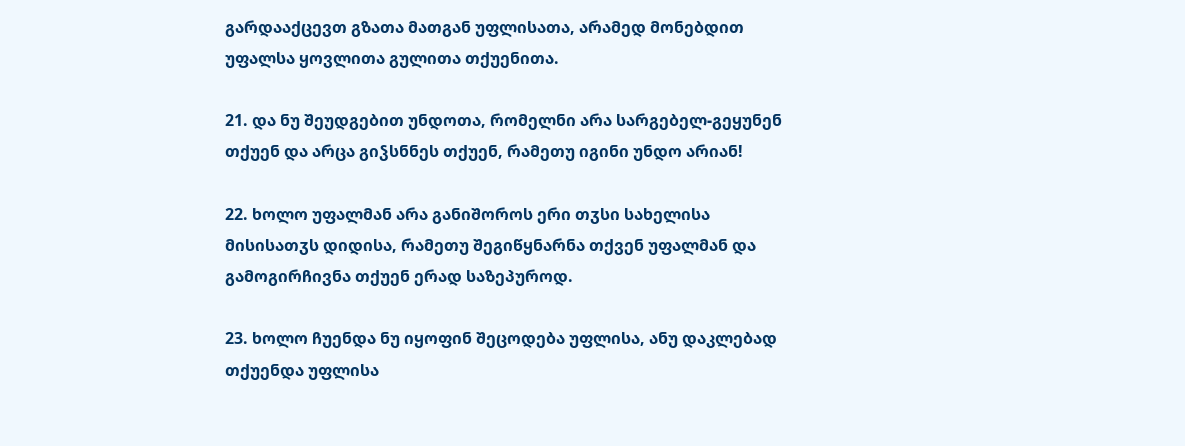გარდააქცევთ გზათა მათგან უფლისათა, არამედ მონებდით უფალსა ყოვლითა გულითა თქუენითა.

21. და ნუ შეუდგებით უნდოთა, რომელნი არა სარგებელ-გეყუნენ თქუენ და არცა გიჴსნნეს თქუენ, რამეთუ იგინი უნდო არიან!

22. ხოლო უფალმან არა განიშოროს ერი თჳსი სახელისა მისისათჳს დიდისა, რამეთუ შეგიწყნარნა თქვენ უფალმან და გამოგირჩივნა თქუენ ერად საზეპუროდ.

23. ხოლო ჩუენდა ნუ იყოფინ შეცოდება უფლისა, ანუ დაკლებად თქუენდა უფლისა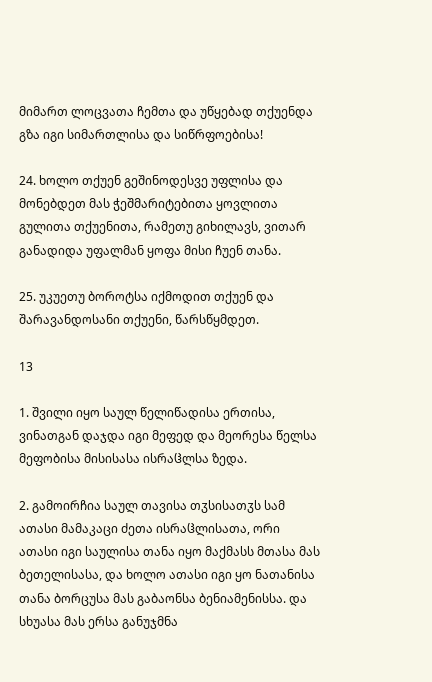მიმართ ლოცვათა ჩემთა და უწყებად თქუენდა გზა იგი სიმართლისა და სიწრფოებისა!

24. ხოლო თქუენ გეშინოდესვე უფლისა და მონებდეთ მას ჭეშმარიტებითა ყოვლითა გულითა თქუენითა, რამეთუ გიხილავს, ვითარ განადიდა უფალმან ყოფა მისი ჩუენ თანა.

25. უკუეთუ ბოროტსა იქმოდით თქუენ და შარავანდოსანი თქუენი, წარსწყმდეთ.

13

1. შვილი იყო საულ წელიწადისა ერთისა, ვინათგან დაჯდა იგი მეფედ და მეორესა წელსა მეფობისა მისისასა ისრაჱლსა ზედა.

2. გამოირჩია საულ თავისა თჳსისათჳს სამ ათასი მამაკაცი ძეთა ისრაჱლისათა, ორი ათასი იგი საულისა თანა იყო მაქმასს მთასა მას ბეთელისასა, და ხოლო ათასი იგი ყო ნათანისა თანა ბორცუსა მას გაბაონსა ბენიამენისსა. და სხუასა მას ერსა განუჯმნა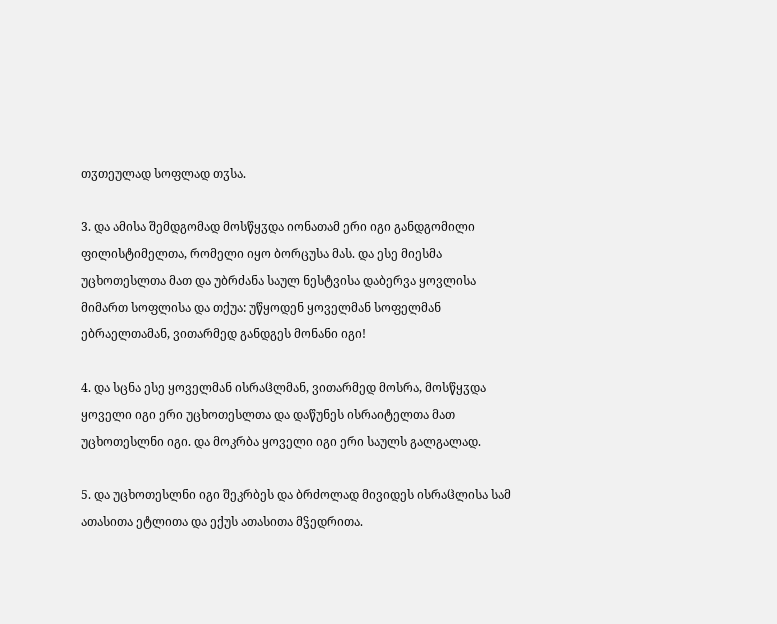თჳთეულად სოფლად თჳსა.

3. და ამისა შემდგომად მოსწყჳდა იონათამ ერი იგი განდგომილი ფილისტიმელთა, რომელი იყო ბორცუსა მას. და ესე მიესმა უცხოთესლთა მათ და უბრძანა საულ ნესტვისა დაბერვა ყოვლისა მიმართ სოფლისა და თქუა: უწყოდენ ყოველმან სოფელმან ებრაელთამან, ვითარმედ განდგეს მონანი იგი!

4. და სცნა ესე ყოველმან ისრაჱლმან, ვითარმედ მოსრა, მოსწყჳდა ყოველი იგი ერი უცხოთესლთა და დაწუნეს ისრაიტელთა მათ უცხოთესლნი იგი. და მოკრბა ყოველი იგი ერი საულს გალგალად.

5. და უცხოთესლნი იგი შეკრბეს და ბრძოლად მივიდეს ისრაჱლისა სამ ათასითა ეტლითა და ექუს ათასითა მჴედრითა.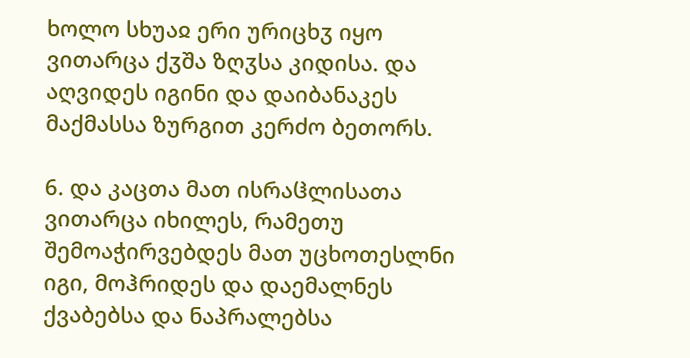ხოლო სხუაჲ ერი ურიცხჳ იყო ვითარცა ქჳშა ზღჳსა კიდისა. და აღვიდეს იგინი და დაიბანაკეს მაქმასსა ზურგით კერძო ბეთორს.

6. და კაცთა მათ ისრაჱლისათა ვითარცა იხილეს, რამეთუ შემოაჭირვებდეს მათ უცხოთესლნი იგი, მოჰრიდეს და დაემალნეს ქვაბებსა და ნაპრალებსა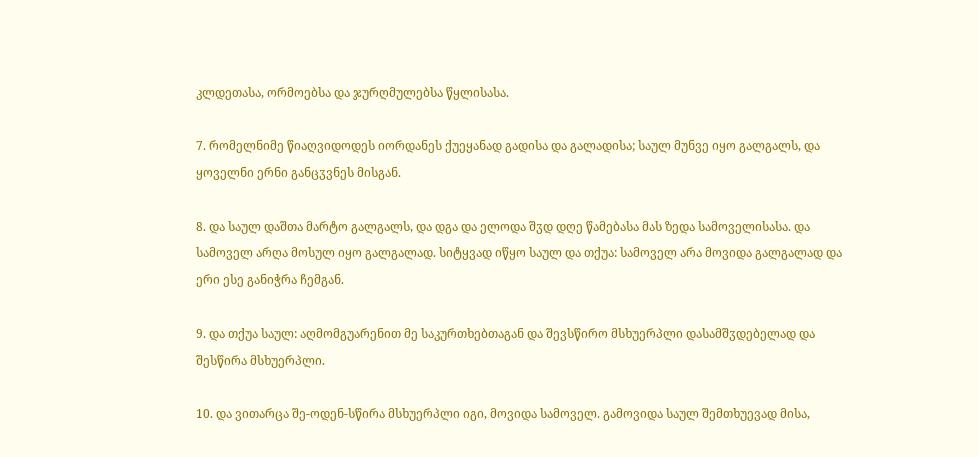კლდეთასა, ორმოებსა და ჯურღმულებსა წყლისასა.

7. რომელნიმე წიაღვიდოდეს იორდანეს ქუეყანად გადისა და გალადისა; საულ მუნვე იყო გალგალს, და ყოველნი ერნი განცჳვნეს მისგან.

8. და საულ დაშთა მარტო გალგალს, და დგა და ელოდა შჳდ დღე წამებასა მას ზედა სამოველისასა. და სამოველ არღა მოსულ იყო გალგალად. სიტყვად იწყო საულ და თქუა: სამოველ არა მოვიდა გალგალად და ერი ესე განიჭრა ჩემგან.

9. და თქუა საულ: აღმომგუარენით მე საკურთხებთაგან და შევსწირო მსხუერპლი დასამშჳდებელად და შესწირა მსხუერპლი.

10. და ვითარცა შე-ოდენ-სწირა მსხუერპლი იგი, მოვიდა სამოველ. გამოვიდა საულ შემთხუევად მისა,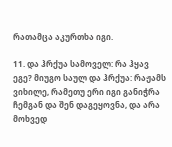რათამცა აკურთხა იგი.

11. და ჰრქუა სამოველ: რა ჰყავ ეგე? მიუგო საულ და ჰრქუა: რაჟამს ვიხილე, რამეთუ ერი იგი განიჭრა ჩემგან და შენ დაგეყოვნა, და არა მოხვედ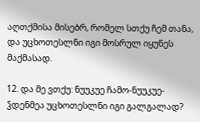აღთქმისა მისებრ, რომელ სთქუ ჩემ თანა, და უცხოთესლნი იგი მოსრულ იყუნეს მაქმასად.

12. და მე ვთქუ: ნუუკუე ჩამო-ნუუკუე-ჴდენმეა უცხოთესლნი იგი გალგალად?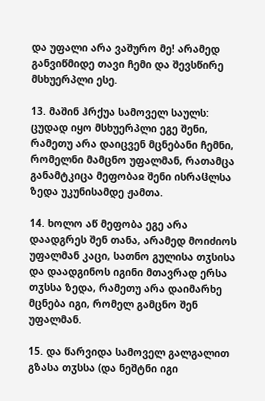და უფალი არა ვაშურო მე! არამედ განვიწმიდე თავი ჩემი და შევსწირე მსხუერპლი ესე.

13. მაშინ ჰრქუა სამოველ საულს: ცუდად იყო მსხუერპლი ეგე შენი, რამეთუ არა დაიცვენ მცნებანი ჩემნი, რომელნი მამცნო უფალმან, რათამცა განამტკიცა მეფობაჲ შენი ისრაჱლსა ზედა უკუნისამდე ჟამთა.

14. ხოლო აწ მეფობა ეგე არა დაადგრეს შენ თანა, არამედ მოიძიოს უფალმან კაცი, სათნო გულისა თჳსისა და დაადგინოს იგინი მთავრად ერსა თჳსსა ზედა, რამეთუ არა დაიმარხე მცნება იგი, რომელ გამცნო შენ უფალმან.

15. და წარვიდა სამოველ გალგალით გზასა თჳსსა (და ნეშტნი იგი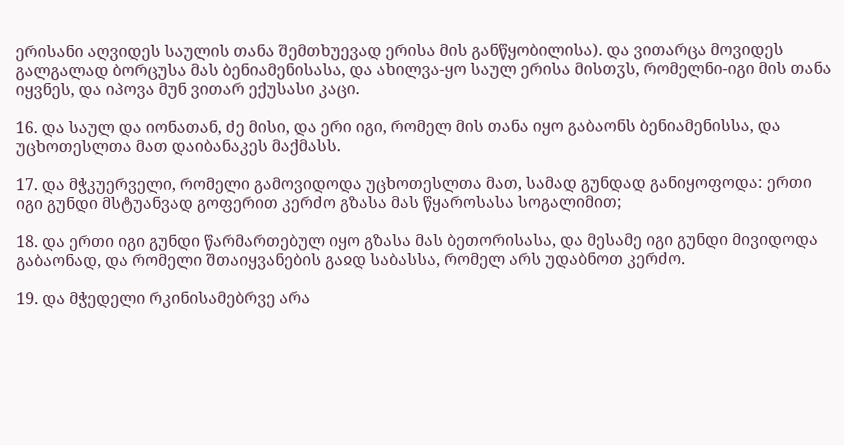ერისანი აღვიდეს საულის თანა შემთხუევად ერისა მის განწყობილისა). და ვითარცა მოვიდეს გალგალად ბორცუსა მას ბენიამენისასა, და ახილვა-ყო საულ ერისა მისთჳს, რომელნი-იგი მის თანა იყვნეს, და იპოვა მუნ ვითარ ექუსასი კაცი.

16. და საულ და იონათან, ძე მისი, და ერი იგი, რომელ მის თანა იყო გაბაონს ბენიამენისსა, და უცხოთესლთა მათ დაიბანაკეს მაქმასს.

17. და მჭკუერველი, რომელი გამოვიდოდა უცხოთესლთა მათ, სამად გუნდად განიყოფოდა: ერთი იგი გუნდი მსტუანვად გოფერით კერძო გზასა მას წყაროსასა სოგალიმით;

18. და ერთი იგი გუნდი წარმართებულ იყო გზასა მას ბეთორისასა, და მესამე იგი გუნდი მივიდოდა გაბაონად, და რომელი შთაიყვანების გაჲდ საბასსა, რომელ არს უდაბნოთ კერძო.

19. და მჭედელი რკინისამებრვე არა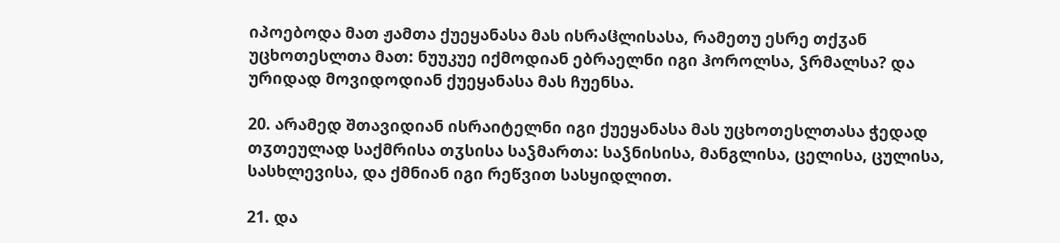იპოებოდა მათ ჟამთა ქუეყანასა მას ისრაჱლისასა, რამეთუ ესრე თქჳან უცხოთესლთა მათ: ნუუკუე იქმოდიან ებრაელნი იგი ჰოროლსა, ჴრმალსა? და ურიდად მოვიდოდიან ქუეყანასა მას ჩუენსა.

20. არამედ შთავიდიან ისრაიტელნი იგი ქუეყანასა მას უცხოთესლთასა ჭედად თჳთეულად საქმრისა თჳსისა საჴმართა: საჴნისისა, მანგლისა, ცელისა, ცულისა, სასხლევისა, და ქმნიან იგი რეწვით სასყიდლით.

21. და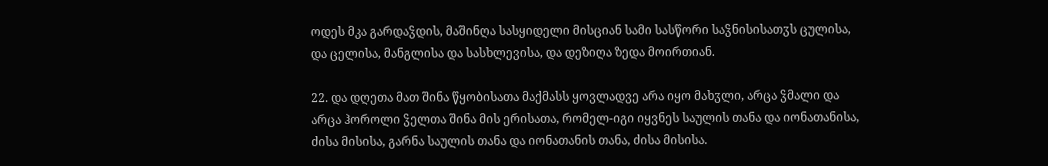ოდეს მკა გარდაჴდის, მაშინღა სასყიდელი მისციან სამი სასწორი საჴნისისათჳს ცულისა, და ცელისა, მანგლისა და სასხლევისა, და დეზიღა ზედა მოირთიან.

22. და დღეთა მათ შინა წყობისათა მაქმასს ყოვლადვე არა იყო მახჳლი, არცა ჴმალი და არცა ჰოროლი ჴელთა შინა მის ერისათა, რომელ-იგი იყვნეს საულის თანა და იონათანისა, ძისა მისისა, გარნა საულის თანა და იონათანის თანა, ძისა მისისა.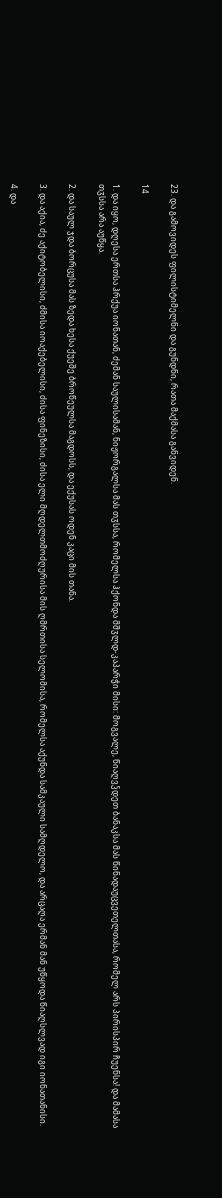23. და გამოვიდეს ფილისტიმელნი და გუნდნი, რათა მაქმასა განვიდენ.

14

1. და იყო, დღესა ერთსა ჰრქუა იონათან, ძემან საულისამან, ნიჟორგალსა მას თჳსსა, რომელსა ჰქონდა მშჳლდ-კაპარჭი მისი: მოგვალე, წიაღვჴდეთ ბანაკსა მას წინადაუცვეთელთასა, რომელ არს პირისპირ ჩუენსა! და მამასა თჳსსა არა აუწყა.

2. და საულ ჯდა ბორცუსა მას ზედა ხესა ქუეშე ბროწეულსა მაგდოსს, და ექუსას ოდენ კაცი მის თანა.

3. და აქია, ძე აქიტობელისი, ძმისა იოაქებელისი, ძისა ფინეზისი, ძისა ელი მღდელთმოძღურისა მის ღმრთისა სელომისა, რომელსა აქუნდა სამკაული სამღდელო, და არცაღა ერმან მან უწყოდა წიაღსლვად იგი იონათანისი.

4. და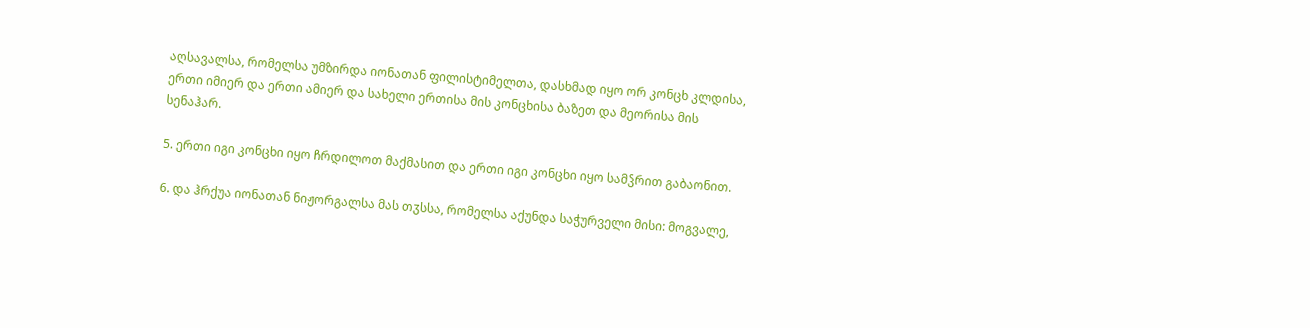აღსავალსა, რომელსა უმზირდა იონათან ფილისტიმელთა, დასხმად იყო ორ კონცხ კლდისა, ერთი იმიერ და ერთი ამიერ და სახელი ერთისა მის კონცხისა ბაზეთ და მეორისა მის სენაჰარ.

5. ერთი იგი კონცხი იყო ჩრდილოთ მაქმასით და ერთი იგი კონცხი იყო სამჴრით გაბაონით.

6. და ჰრქუა იონათან ნიჟორგალსა მას თჳსსა, რომელსა აქუნდა საჭურველი მისი: მოგვალე,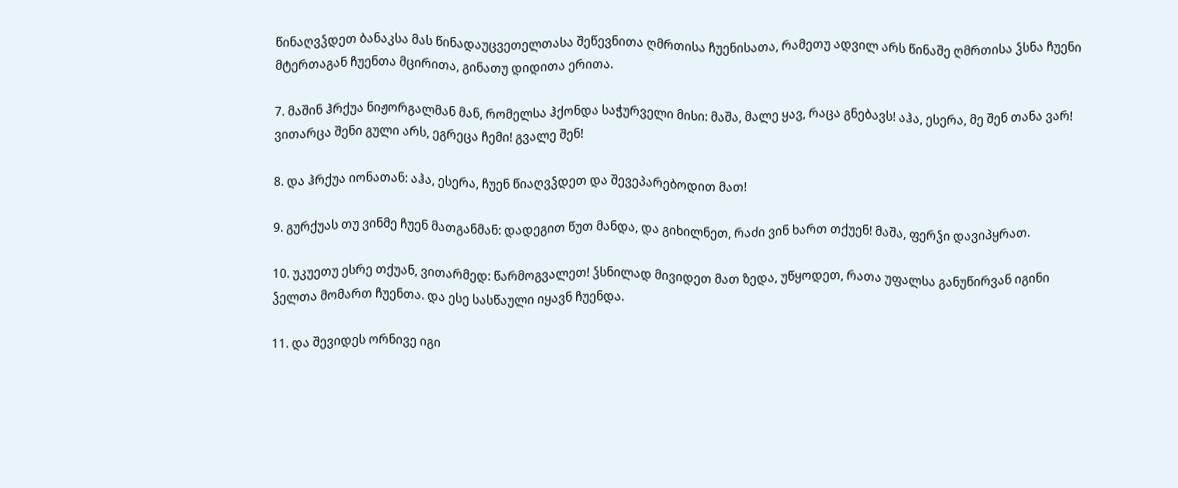წინაღვჴდეთ ბანაკსა მას წინადაუცვეთელთასა შეწევნითა ღმრთისა ჩუენისათა, რამეთუ ადვილ არს წინაშე ღმრთისა ჴსნა ჩუენი მტერთაგან ჩუენთა მცირითა, გინათუ დიდითა ერითა.

7. მაშინ ჰრქუა ნიჟორგალმან მან, რომელსა ჰქონდა საჭურველი მისი: მაშა, მალე ყავ, რაცა გნებავს! აჰა, ესერა, მე შენ თანა ვარ! ვითარცა შენი გული არს, ეგრეცა ჩემი! გვალე შენ!

8. და ჰრქუა იონათან: აჰა, ესერა, ჩუენ წიაღვჴდეთ და შევეპარებოდით მათ!

9. გურქუას თუ ვინმე ჩუენ მათგანმან: დადეგით წუთ მანდა, და გიხილნეთ, რაძი ვინ ხართ თქუენ! მაშა, ფერჴი დავიპყრათ.

10. უკუეთუ ესრე თქუან, ვითარმედ: წარმოგვალეთ! ჴსნილად მივიდეთ მათ ზედა, უწყოდეთ, რათა უფალსა განუწირვან იგინი ჴელთა მომართ ჩუენთა. და ესე სასწაული იყავნ ჩუენდა.

11. და შევიდეს ორნივე იგი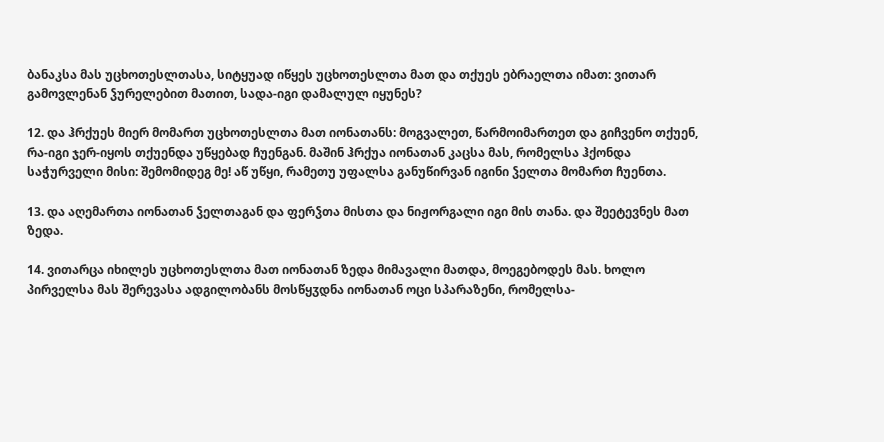ბანაკსა მას უცხოთესლთასა, სიტყუად იწყეს უცხოთესლთა მათ და თქუეს ებრაელთა იმათ: ვითარ გამოვლენან ჴურელებით მათით, სადა-იგი დამალულ იყუნეს?

12. და ჰრქუეს მიერ მომართ უცხოთესლთა მათ იონათანს: მოგვალეთ, წარმოიმართეთ და გიჩვენო თქუენ, რა-იგი ჯერ-იყოს თქუენდა უწყებად ჩუენგან. მაშინ ჰრქუა იონათან კაცსა მას, რომელსა ჰქონდა საჭურველი მისი: შემომიდეგ მე! აწ უწყი, რამეთუ უფალსა განუწირვან იგინი ჴელთა მომართ ჩუენთა.

13. და აღემართა იონათან ჴელთაგან და ფერჴთა მისთა და ნიჟორგალი იგი მის თანა. და შეეტევნეს მათ ზედა.

14. ვითარცა იხილეს უცხოთესლთა მათ იონათან ზედა მიმავალი მათდა, მოეგებოდეს მას. ხოლო პირველსა მას შერევასა ადგილობანს მოსწყჳდნა იონათან ოცი სპარაზენი, რომელსა-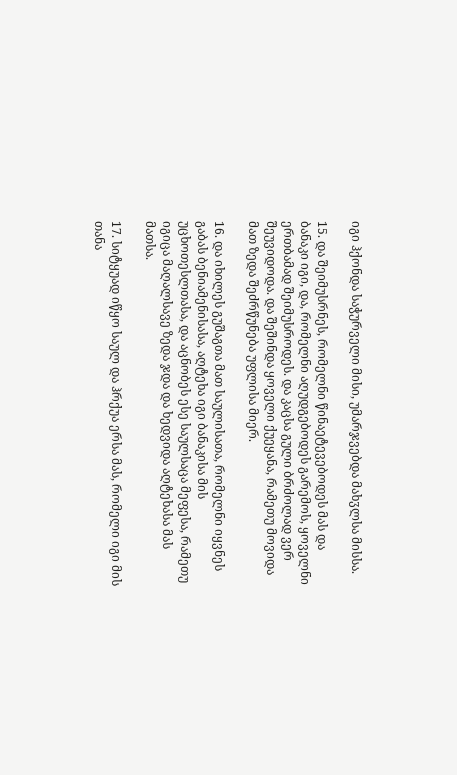იგი ჰქონდა საჭურველი მისი, უმარჯვებდა მახჳლსა მისსა.

15. და შეიმუსრნეს, რომელნი წინაეტევებოდეს მას და ბანაკი იგი, და, რომელნი აღუდგებოდეს გარემოს, ყოველნი ერთბამად შეიმუსროდეს. და კაცსა გული ბრძოლად ვერ შეუვიდოდა. და შეშინდა ყოველი ქუეყანა, რამეთუ მოვიდა მათ ზედა შეძრწუნება უფლისა მიერ.

16. და იხილეს გუშაგთა მათ საულისათა, რომელნი იყვნეს გაბას ბენიამენისასა, აღტეხა იგი ბანაკისა მის უცხოთესლთასა, და აცნობეს ესე საულსაცა მეფესა, რამეთუ იგიცა მაღალსავე ზედა ჯდა და ხედვიდა აღტეხასა მას მათსა.

17. სიტყუად იწყო საულ და ჰრქუა ერსა მას, რომელი იგი მის თანა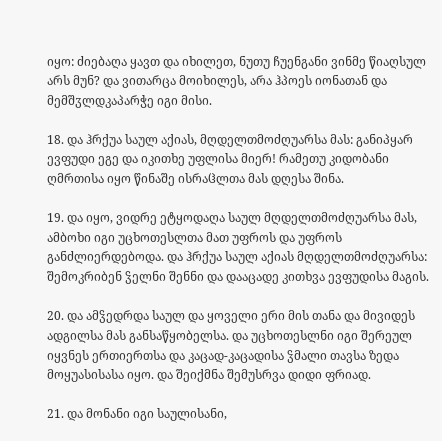იყო: ძიებაღა ყავთ და იხილეთ, ნუთუ ჩუენგანი ვინმე წიაღსულ არს მუნ? და ვითარცა მოიხილეს, არა ჰპოეს იონათან და მემშჳლდკაპარჭე იგი მისი.

18. და ჰრქუა საულ აქიას, მღდელთმოძღუარსა მას: განიპყარ ევფუდი ეგე და იკითხე უფლისა მიერ! რამეთუ კიდობანი ღმრთისა იყო წინაშე ისრაჱლთა მას დღესა შინა.

19. და იყო, ვიდრე ეტყოდაღა საულ მღდელთმოძღუარსა მას, ამბოხი იგი უცხოთესლთა მათ უფროს და უფროს განძლიერდებოდა. და ჰრქუა საულ აქიას მღდელთმოძღუარსა: შემოკრიბენ ჴელნი შენნი და დააცადე კითხვა ევფუდისა მაგის.

20. და ამჴედრდა საულ და ყოველი ერი მის თანა და მივიდეს ადგილსა მას განსაწყობელსა. და უცხოთესლნი იგი შერეულ იყვნეს ერთიერთსა და კაცად-კაცადისა ჴმალი თავსა ზედა მოყუასისასა იყო. და შეიქმნა შემუსრვა დიდი ფრიად.

21. და მონანი იგი საულისანი,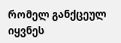რომელ განქცეულ იყვნეს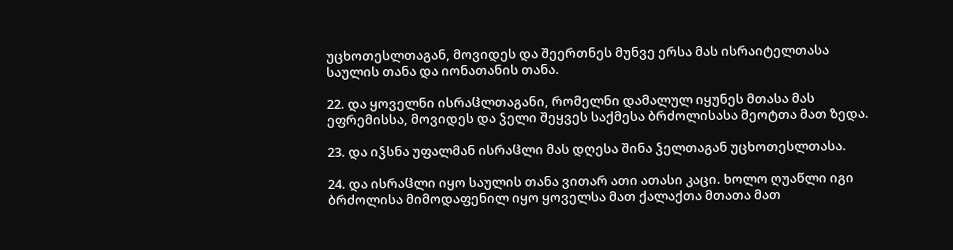უცხოთესლთაგან, მოვიდეს და შეერთნეს მუნვე ერსა მას ისრაიტელთასა საულის თანა და იონათანის თანა.

22. და ყოველნი ისრაჱლთაგანი, რომელნი დამალულ იყუნეს მთასა მას ეფრემისსა, მოვიდეს და ჴელი შეყვეს საქმესა ბრძოლისასა მეოტთა მათ ზედა.

23. და იჴსნა უფალმან ისრაჱლი მას დღესა შინა ჴელთაგან უცხოთესლთასა.

24. და ისრაჱლი იყო საულის თანა ვითარ ათი ათასი კაცი. ხოლო ღუაწლი იგი ბრძოლისა მიმოდაფენილ იყო ყოველსა მათ ქალაქთა მთათა მათ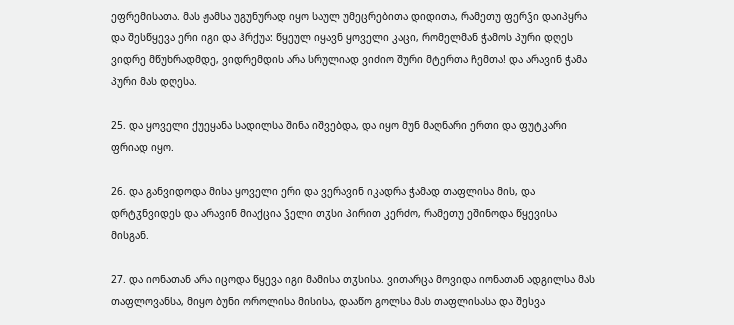ეფრემისათა. მას ჟამსა უგუნურად იყო საულ უმეცრებითა დიდითა, რამეთუ ფერჴი დაიპყრა და შესწყევა ერი იგი და ჰრქუა: წყეულ იყავნ ყოველი კაცი, რომელმან ჭამოს პური დღეს ვიდრე მწუხრადმდე, ვიდრემდის არა სრულიად ვიძიო შური მტერთა ჩემთა! და არავინ ჭამა პური მას დღესა.

25. და ყოველი ქუეყანა სადილსა შინა იშვებდა, და იყო მუნ მაღნარი ერთი და ფუტკარი ფრიად იყო.

26. და განვიდოდა მისა ყოველი ერი და ვერავინ იკადრა ჭამად თაფლისა მის, და დრტჳნვიდეს და არავინ მიაქცია ჴელი თჳსი პირით კერძო, რამეთუ ეშინოდა წყევისა მისგან.

27. და იონათან არა იცოდა წყევა იგი მამისა თჳსისა. ვითარცა მოვიდა იონათან ადგილსა მას თაფლოვანსა, მიყო ბუნი ოროლისა მისისა, დააწო გოლსა მას თაფლისასა და შესვა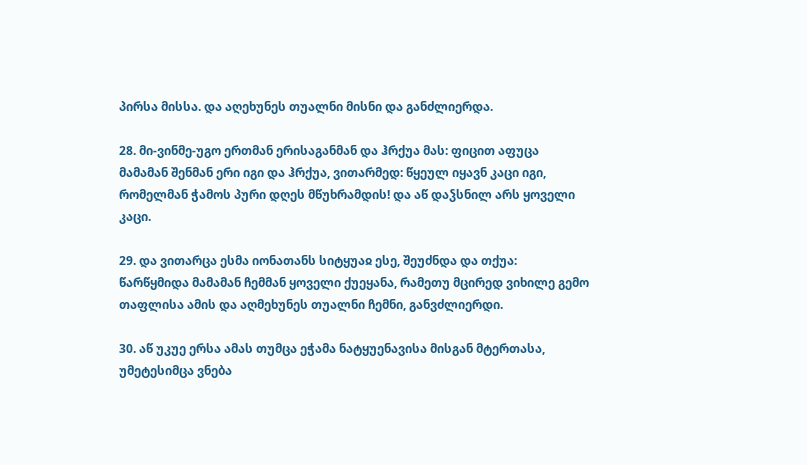პირსა მისსა. და აღეხუნეს თუალნი მისნი და განძლიერდა.

28. მი-ვინმე-უგო ერთმან ერისაგანმან და ჰრქუა მას: ფიცით აფუცა მამამან შენმან ერი იგი და ჰრქუა, ვითარმედ: წყეულ იყავნ კაცი იგი, რომელმან ჭამოს პური დღეს მწუხრამდის! და აწ დაჴსნილ არს ყოველი კაცი.

29. და ვითარცა ესმა იონათანს სიტყუაჲ ესე, შეუძნდა და თქუა: წარწყმიდა მამამან ჩემმან ყოველი ქუეყანა, რამეთუ მცირედ ვიხილე გემო თაფლისა ამის და აღმეხუნეს თუალნი ჩემნი, განვძლიერდი.

30. აწ უკუე ერსა ამას თუმცა ეჭამა ნატყუენავისა მისგან მტერთასა, უმეტესიმცა ვნება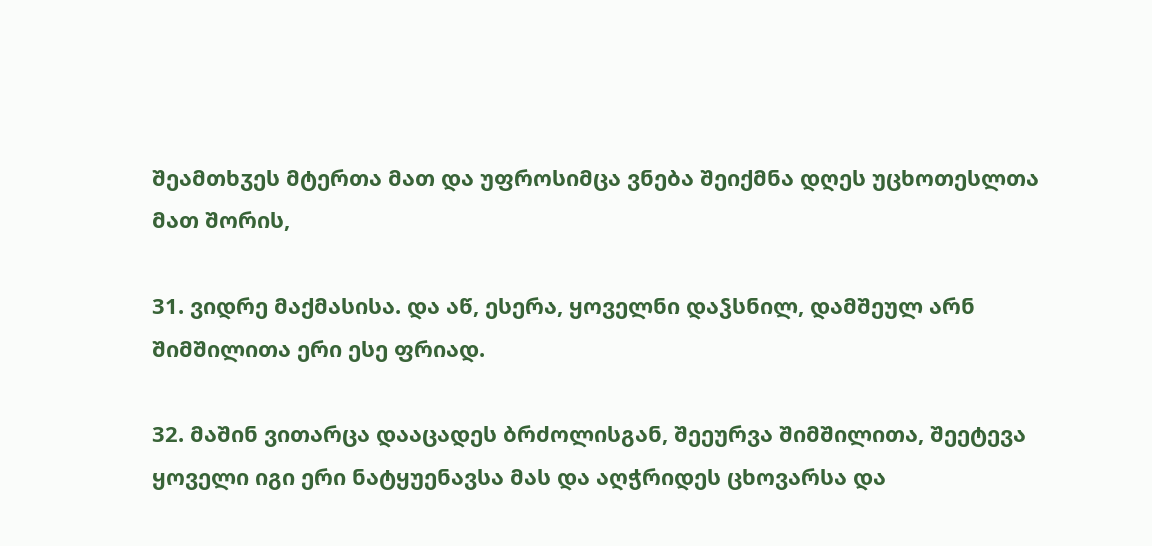შეამთხჳეს მტერთა მათ და უფროსიმცა ვნება შეიქმნა დღეს უცხოთესლთა მათ შორის,

31. ვიდრე მაქმასისა. და აწ, ესერა, ყოველნი დაჴსნილ, დამშეულ არნ შიმშილითა ერი ესე ფრიად.

32. მაშინ ვითარცა დააცადეს ბრძოლისგან, შეეურვა შიმშილითა, შეეტევა ყოველი იგი ერი ნატყუენავსა მას და აღჭრიდეს ცხოვარსა და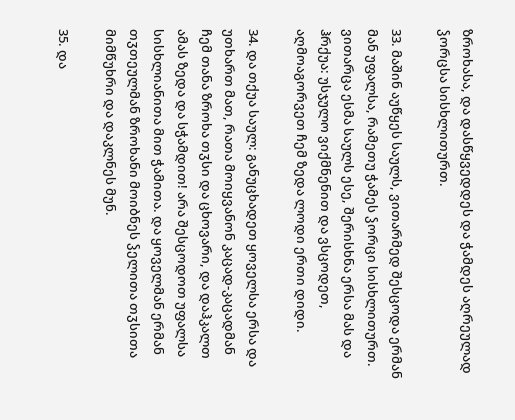ზროხასა, და დასწყვედდეს და ჭამდეს აღრეულად ჴორცსა სისხლითურთ.

33. მაშინ აუწყეს საულს, ვითარმედ შესცოდა ერმან მან უფალსა, რამეთუ ჭამეს ჴორცი სისხლითურთ. ვითარცა ესმა საულს ესე, შერისხნა ერსა მას და ჰრქუა: უსჯულო ვიქმნენით და ვსცოდეთ, აღმოაგორვეთ ჩემ ზედა ლოდი ერთი დიდი.

34. და თქუა საულ: განუცხადეთ ყოველსა ერსა და უთხართ მათ, რათა მოიყვანონ კაცად-კაცადმან ჩემ თანა ზროხა თჳსი და ცხოვარი, და დაჰკალთ ამას ზედა და სჭამდით! არა შესცოდოთ უფალსა სისხლიანითა მით ჭამითა. და ყოველმან ერმან თჳთეულმან ზროხანი მოიბნეს ჴელითა თჳსითა მიმწუხრი და დაკლნეს მუნ.

35. და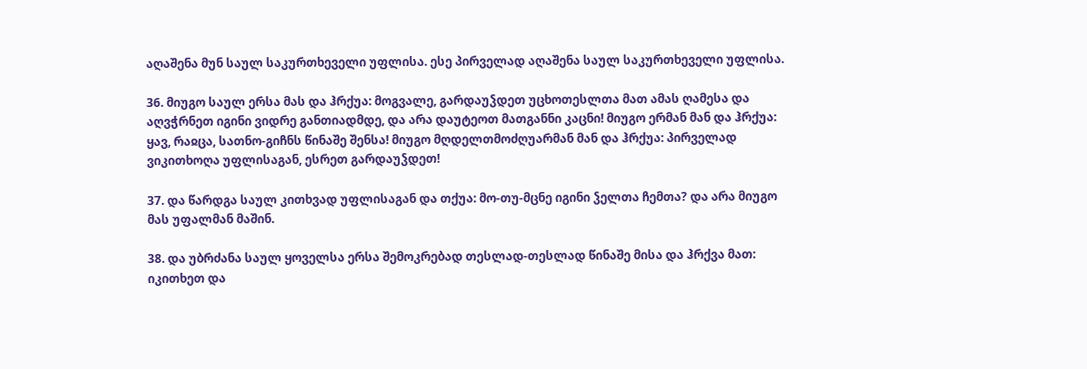აღაშენა მუნ საულ საკურთხეველი უფლისა. ესე პირველად აღაშენა საულ საკურთხეველი უფლისა.

36. მიუგო საულ ერსა მას და ჰრქუა: მოგვალე, გარდაუჴდეთ უცხოთესლთა მათ ამას ღამესა და აღვჭრნეთ იგინი ვიდრე განთიადმდე, და არა დაუტეოთ მათგანნი კაცნი! მიუგო ერმან მან და ჰრქუა: ყავ, რაჲცა, სათნო-გიჩნს წინაშე შენსა! მიუგო მღდელთმოძღუარმან მან და ჰრქუა: პირველად ვიკითხოღა უფლისაგან, ესრეთ გარდაუჴდეთ!

37. და წარდგა საულ კითხვად უფლისაგან და თქუა: მო-თუ-მცნე იგინი ჴელთა ჩემთა? და არა მიუგო მას უფალმან მაშინ.

38. და უბრძანა საულ ყოველსა ერსა შემოკრებად თესლად-თესლად წინაშე მისა და ჰრქვა მათ: იკითხეთ და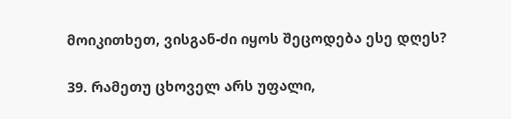მოიკითხეთ, ვისგან-ძი იყოს შეცოდება ესე დღეს?

39. რამეთუ ცხოველ არს უფალი,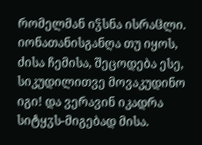რომელმან იჴსნა ისრაჱლი. იონათანისგანღა თუ იყოს, ძისა ჩემისა, შეცოდება ესე, სიკუდილითვე მოვაკუდინო იგი! და ვერავინ იკადრა სიტყჳს-მიგებად მისა.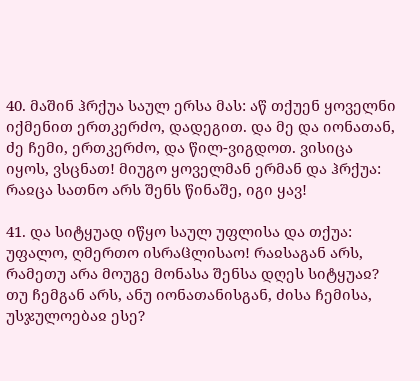40. მაშინ ჰრქუა საულ ერსა მას: აწ თქუენ ყოველნი იქმენით ერთკერძო, დადეგით. და მე და იონათან, ძე ჩემი, ერთკერძო, და წილ-ვიგდოთ. ვისიცა იყოს, ვსცნათ! მიუგო ყოველმან ერმან და ჰრქუა: რაჲცა სათნო არს შენს წინაშე, იგი ყავ!

41. და სიტყუად იწყო საულ უფლისა და თქუა: უფალო, ღმერთო ისრაჱლისაო! რაჲსაგან არს, რამეთუ არა მოუგე მონასა შენსა დღეს სიტყუაჲ? თუ ჩემგან არს, ანუ იონათანისგან, ძისა ჩემისა, უსჯულოებაჲ ესე?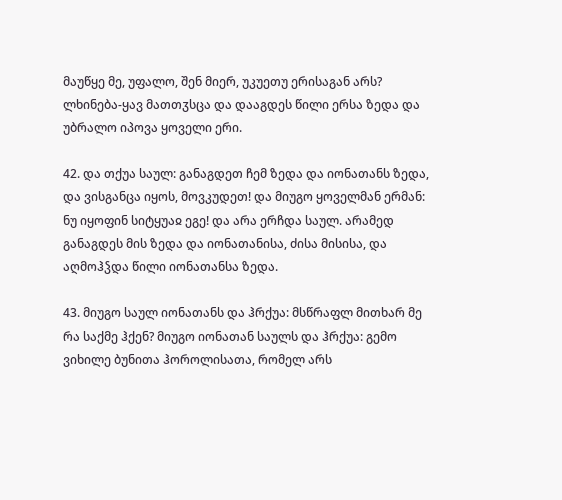მაუწყე მე, უფალო, შენ მიერ, უკუეთუ ერისაგან არს? ლხინება-ყავ მათთჳსცა და დააგდეს წილი ერსა ზედა და უბრალო იპოვა ყოველი ერი.

42. და თქუა საულ: განაგდეთ ჩემ ზედა და იონათანს ზედა, და ვისგანცა იყოს, მოვკუდეთ! და მიუგო ყოველმან ერმან: ნუ იყოფინ სიტყუაჲ ეგე! და არა ერჩდა საულ. არამედ განაგდეს მის ზედა და იონათანისა, ძისა მისისა, და აღმოჰჴდა წილი იონათანსა ზედა.

43. მიუგო საულ იონათანს და ჰრქუა: მსწრაფლ მითხარ მე რა საქმე ჰქენ? მიუგო იონათან საულს და ჰრქუა: გემო ვიხილე ბუნითა ჰოროლისათა, რომელ არს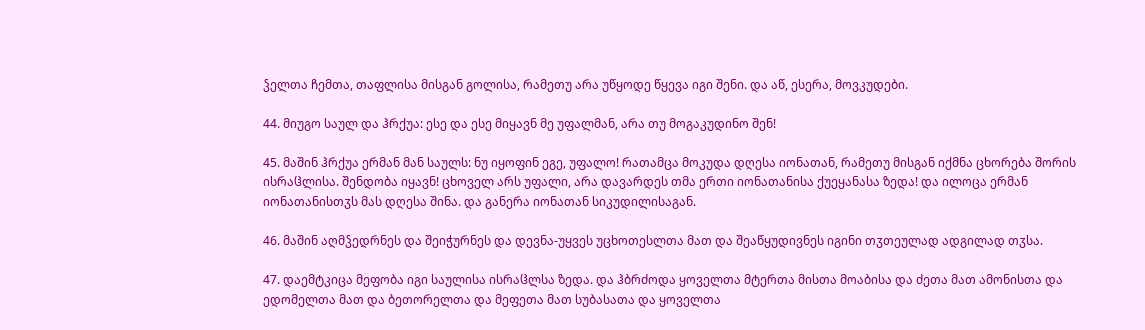ჴელთა ჩემთა, თაფლისა მისგან გოლისა, რამეთუ არა უწყოდე წყევა იგი შენი. და აწ, ესერა, მოვკუდები.

44. მიუგო საულ და ჰრქუა: ესე და ესე მიყავნ მე უფალმან, არა თუ მოგაკუდინო შენ!

45. მაშინ ჰრქუა ერმან მან საულს: ნუ იყოფინ ეგე, უფალო! რათამცა მოკუდა დღესა იონათან, რამეთუ მისგან იქმნა ცხორება შორის ისრაჱლისა. შენდობა იყავნ! ცხოველ არს უფალი, არა დავარდეს თმა ერთი იონათანისა ქუეყანასა ზედა! და ილოცა ერმან იონათანისთჳს მას დღესა შინა. და განერა იონათან სიკუდილისაგან.

46. მაშინ აღმჴედრნეს და შეიჭურნეს და დევნა-უყვეს უცხოთესლთა მათ და შეაწყუდივნეს იგინი თჳთეულად ადგილად თჳსა.

47. დაემტკიცა მეფობა იგი საულისა ისრაჱლსა ზედა. და ჰბრძოდა ყოველთა მტერთა მისთა მოაბისა და ძეთა მათ ამონისთა და ედომელთა მათ და ბეთორელთა და მეფეთა მათ სუბასათა და ყოველთა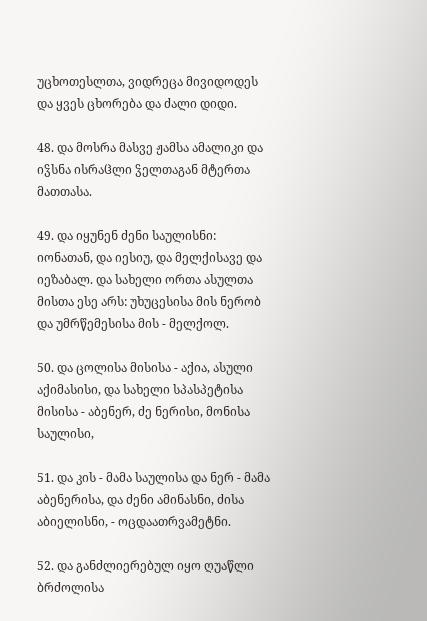უცხოთესლთა, ვიდრეცა მივიდოდეს და ყვეს ცხორება და ძალი დიდი.

48. და მოსრა მასვე ჟამსა ამალიკი და იჴსნა ისრაჱლი ჴელთაგან მტერთა მათთასა.

49. და იყუნენ ძენი საულისნი: იონათან, და იესიუ, და მელქისავე და იეზაბალ. და სახელი ორთა ასულთა მისთა ესე არს: უხუცესისა მის ნერობ და უმრწემესისა მის - მელქოლ.

50. და ცოლისა მისისა - აქია, ასული აქიმასისი, და სახელი სპასპეტისა მისისა - აბენერ, ძე ნერისი, მონისა საულისი,

51. და კის - მამა საულისა და ნერ - მამა აბენერისა, და ძენი ამინასნი, ძისა აბიელისნი, - ოცდაათრვამეტნი.

52. და განძლიერებულ იყო ღუაწლი ბრძოლისა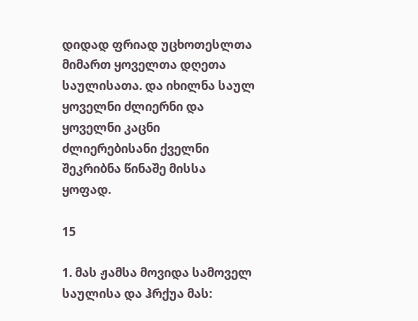დიდად ფრიად უცხოთესლთა მიმართ ყოველთა დღეთა საულისათა. და იხილნა საულ ყოველნი ძლიერნი და ყოველნი კაცნი ძლიერებისანი ქველნი შეკრიბნა წინაშე მისსა ყოფად.

15

1. მას ჟამსა მოვიდა სამოველ საულისა და ჰრქუა მას: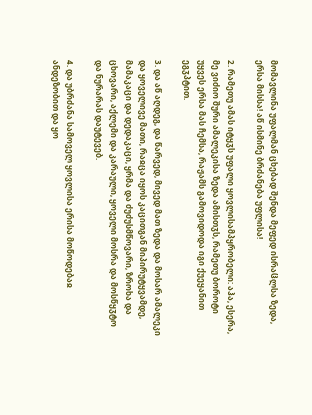მომავლინა უფალმან ცხებად შენდა მეფედ ისრაჱლსა ზედა, ერსა მისსა! აწ ისმინე ბრძანება უფლისა!

2. რამეთუ ამას იტყჳს უფალი ყოვლისამპყრობელი: აჰა, ესერა, მე ვიძიო შური ამალეკისა ზედა ამისთჳს, რამეთუ ბოროტი უყვეს ერსა მას ჩემსა, რაჟამს გამოვიდოდა იგი ქუეყანით ეგჳპტით.

3. და აწ აღდეგ, და წარვედ, მივედ მათ ზედა და მოსარ ამალეკი და ყოველივე მათი, რაჲცა იყოს კაცითგან მიპირუტყვამდე, მამაკაცი და დედაკაცი, ყრმა და ძუძუსმწოვარი, ზროხა და ცხოვარი, აქლემი და კარაული, ყოველი მოსრა და მოსწყჳტო და ნურარას დაუტევებ.

4. და უბრძანა სამოველ ყოვლისა ერისა მოწოდებაჲ ანდეზობით და ყო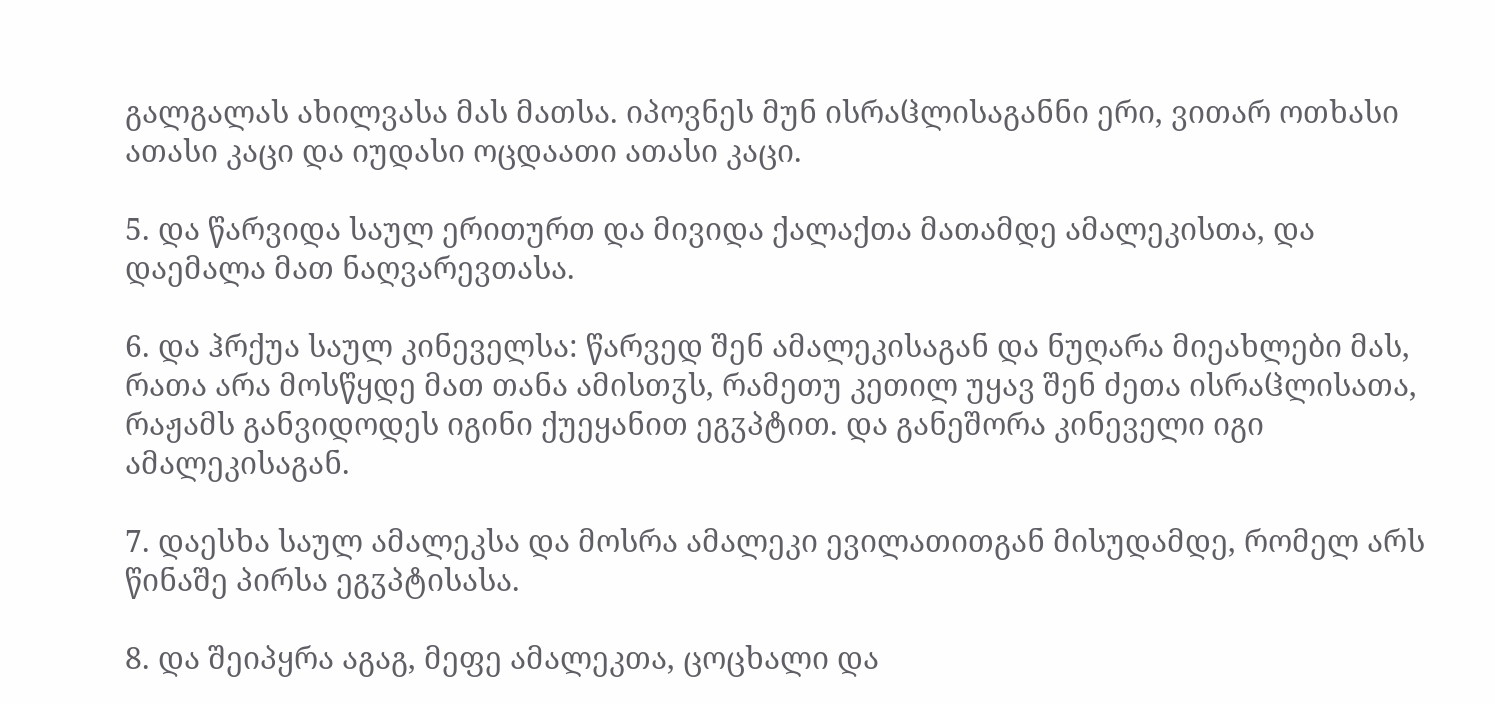გალგალას ახილვასა მას მათსა. იპოვნეს მუნ ისრაჱლისაგანნი ერი, ვითარ ოთხასი ათასი კაცი და იუდასი ოცდაათი ათასი კაცი.

5. და წარვიდა საულ ერითურთ და მივიდა ქალაქთა მათამდე ამალეკისთა, და დაემალა მათ ნაღვარევთასა.

6. და ჰრქუა საულ კინეველსა: წარვედ შენ ამალეკისაგან და ნუღარა მიეახლები მას, რათა არა მოსწყდე მათ თანა ამისთჳს, რამეთუ კეთილ უყავ შენ ძეთა ისრაჱლისათა, რაჟამს განვიდოდეს იგინი ქუეყანით ეგჳპტით. და განეშორა კინეველი იგი ამალეკისაგან.

7. დაესხა საულ ამალეკსა და მოსრა ამალეკი ევილათითგან მისუდამდე, რომელ არს წინაშე პირსა ეგჳპტისასა.

8. და შეიპყრა აგაგ, მეფე ამალეკთა, ცოცხალი და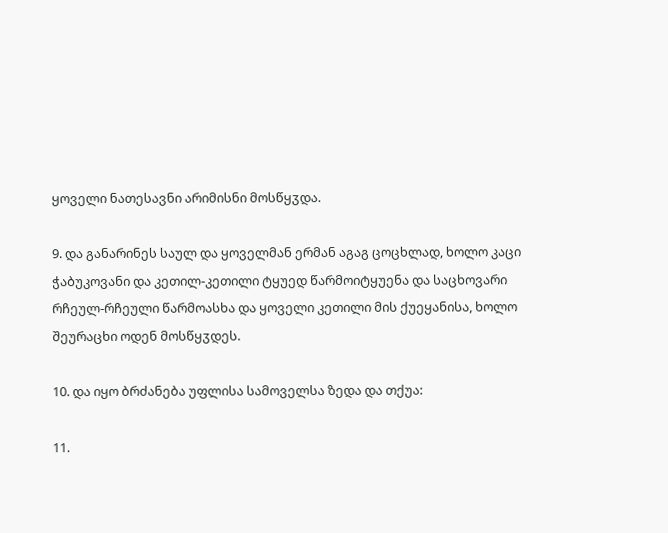ყოველი ნათესავნი არიმისნი მოსწყჳდა.

9. და განარინეს საულ და ყოველმან ერმან აგაგ ცოცხლად, ხოლო კაცი ჭაბუკოვანი და კეთილ-კეთილი ტყუედ წარმოიტყუენა და საცხოვარი რჩეულ-რჩეული წარმოასხა და ყოველი კეთილი მის ქუეყანისა, ხოლო შეურაცხი ოდენ მოსწყჳდეს.

10. და იყო ბრძანება უფლისა სამოველსა ზედა და თქუა:

11.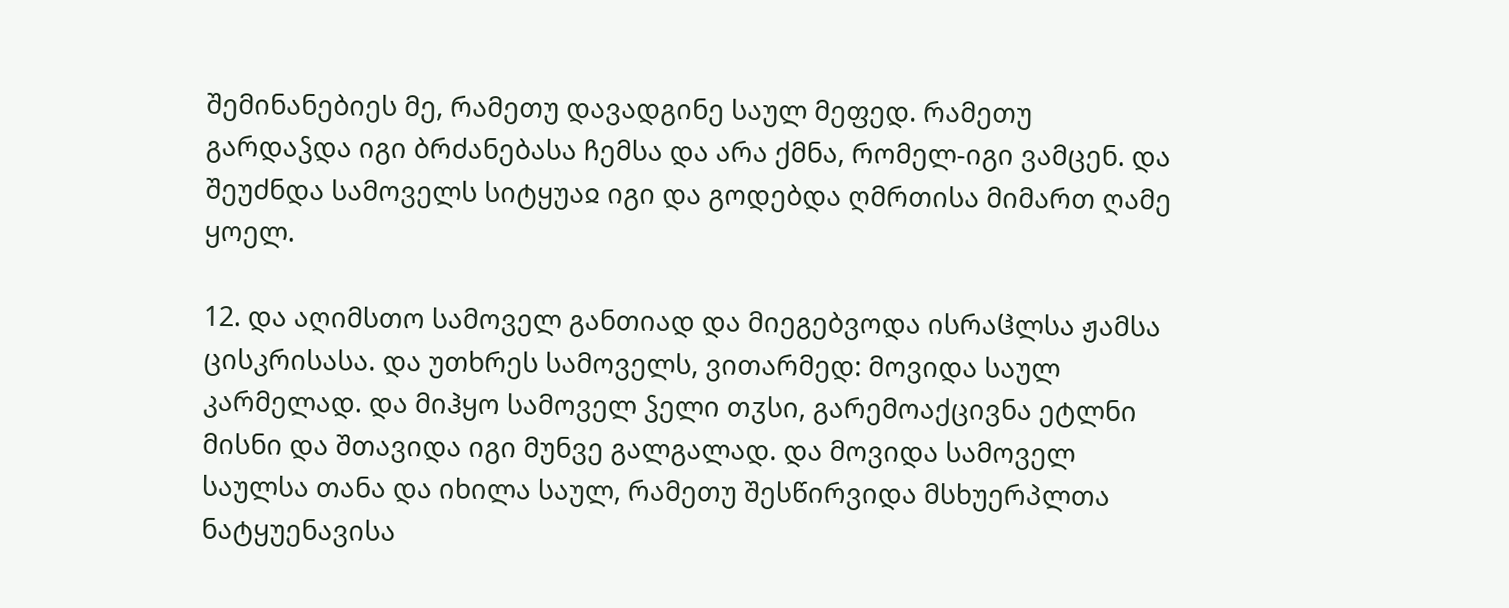შემინანებიეს მე, რამეთუ დავადგინე საულ მეფედ. რამეთუ გარდაჴდა იგი ბრძანებასა ჩემსა და არა ქმნა, რომელ-იგი ვამცენ. და შეუძნდა სამოველს სიტყუაჲ იგი და გოდებდა ღმრთისა მიმართ ღამე ყოელ.

12. და აღიმსთო სამოველ განთიად და მიეგებვოდა ისრაჱლსა ჟამსა ცისკრისასა. და უთხრეს სამოველს, ვითარმედ: მოვიდა საულ კარმელად. და მიჰყო სამოველ ჴელი თჳსი, გარემოაქცივნა ეტლნი მისნი და შთავიდა იგი მუნვე გალგალად. და მოვიდა სამოველ საულსა თანა და იხილა საულ, რამეთუ შესწირვიდა მსხუერპლთა ნატყუენავისა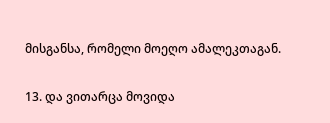მისგანსა, რომელი მოეღო ამალეკთაგან.

13. და ვითარცა მოვიდა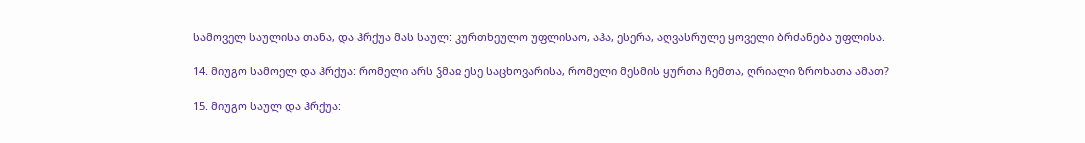სამოველ საულისა თანა, და ჰრქუა მას საულ: კურთხეულო უფლისაო, აჰა, ესერა, აღვასრულე ყოველი ბრძანება უფლისა.

14. მიუგო სამოელ და ჰრქუა: რომელი არს ჴმაჲ ესე საცხოვარისა, რომელი მესმის ყურთა ჩემთა, ღრიალი ზროხათა ამათ?

15. მიუგო საულ და ჰრქუა: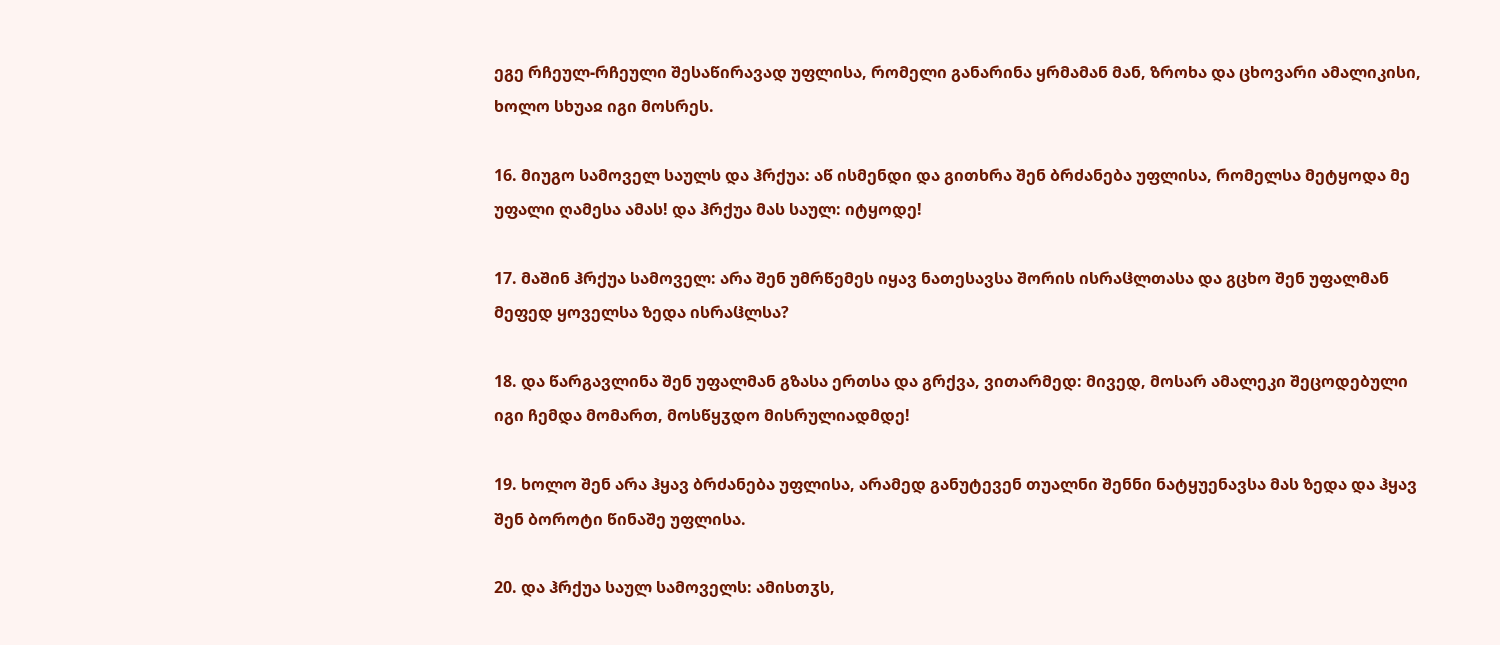ეგე რჩეულ-რჩეული შესაწირავად უფლისა, რომელი განარინა ყრმამან მან, ზროხა და ცხოვარი ამალიკისი, ხოლო სხუაჲ იგი მოსრეს.

16. მიუგო სამოველ საულს და ჰრქუა: აწ ისმენდი და გითხრა შენ ბრძანება უფლისა, რომელსა მეტყოდა მე უფალი ღამესა ამას! და ჰრქუა მას საულ: იტყოდე!

17. მაშინ ჰრქუა სამოველ: არა შენ უმრწემეს იყავ ნათესავსა შორის ისრაჱლთასა და გცხო შენ უფალმან მეფედ ყოველსა ზედა ისრაჱლსა?

18. და წარგავლინა შენ უფალმან გზასა ერთსა და გრქვა, ვითარმედ: მივედ, მოსარ ამალეკი შეცოდებული იგი ჩემდა მომართ, მოსწყჳდო მისრულიადმდე!

19. ხოლო შენ არა ჰყავ ბრძანება უფლისა, არამედ განუტევენ თუალნი შენნი ნატყუენავსა მას ზედა და ჰყავ შენ ბოროტი წინაშე უფლისა.

20. და ჰრქუა საულ სამოველს: ამისთჳს,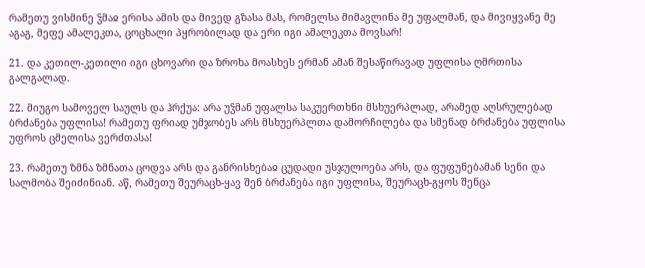რამეთუ ვისმინე ჴმაჲ ერისა ამის და მივედ გზასა მას, რომელსა მიმავლინა მე უფალმან, და მივიყვანე მე აგაგ, მეფე ამალეკთა, ცოცხალი პყრობილად და ერი იგი ამალეკთა მოვსარ!

21. და კეთილ-კეთილი იგი ცხოვარი და ზროხა მოასხეს ერმან ამან შესაწირავად უფლისა ღმრთისა გალგალად.

22. მიუგო სამოველ საულს და ჰრქუა: არა უჴმან უფალსა საკუერთხნი მსხუერპლად, არამედ აღსრულებად ბრძანება უფლისა! რამეთუ ფრიად უმჯობეს არს მსხუერპლთა დამორჩილება და სმენად ბრძანება უფლისა უფროს ცმელისა ვერძთასა!

23. რამეთუ ზმნა ზმნათა ცოდვა არს და განრისხებაჲ ცუდადი უსჯულოება არს, და ფუფუნებამან სენი და სალმობა შეიძინიან. აწ, რამეთუ შეურაცხ-ყავ შენ ბრძანება იგი უფლისა, შეურაცხ-გყოს შენცა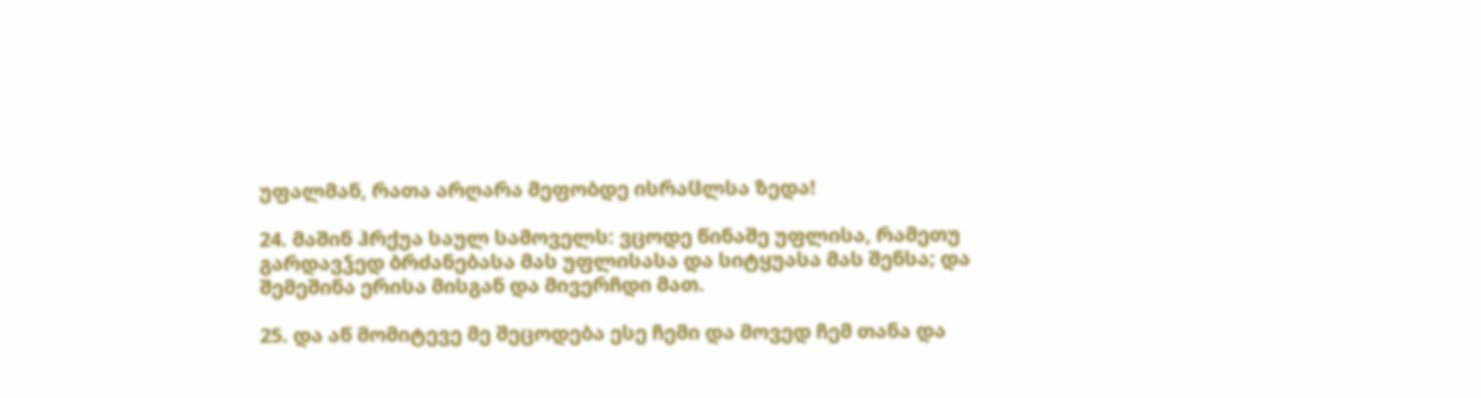უფალმან, რათა არღარა მეფობდე ისრაჱლსა ზედა!

24. მაშინ ჰრქუა საულ სამოველს: ვცოდე წინაშე უფლისა, რამეთუ გარდავჴედ ბრძანებასა მას უფლისასა და სიტყუასა მას შენსა; და შემეშინა ერისა მისგან და მივერჩდი მათ.

25. და აწ მომიტევე მე შეცოდება ესე ჩემი და მოვედ ჩემ თანა და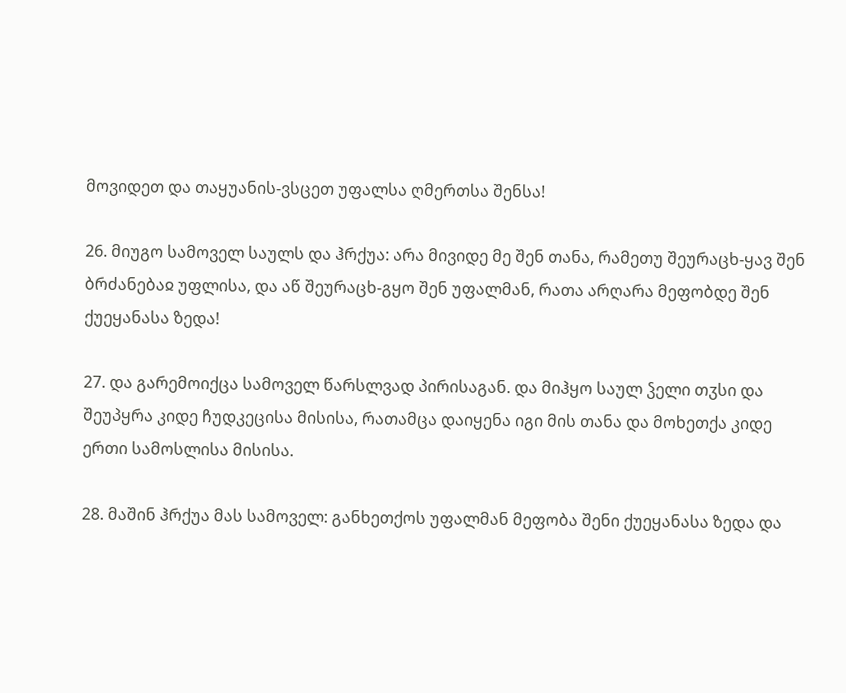მოვიდეთ და თაყუანის-ვსცეთ უფალსა ღმერთსა შენსა!

26. მიუგო სამოველ საულს და ჰრქუა: არა მივიდე მე შენ თანა, რამეთუ შეურაცხ-ყავ შენ ბრძანებაჲ უფლისა, და აწ შეურაცხ-გყო შენ უფალმან, რათა არღარა მეფობდე შენ ქუეყანასა ზედა!

27. და გარემოიქცა სამოველ წარსლვად პირისაგან. და მიჰყო საულ ჴელი თჳსი და შეუპყრა კიდე ჩუდკეცისა მისისა, რათამცა დაიყენა იგი მის თანა და მოხეთქა კიდე ერთი სამოსლისა მისისა.

28. მაშინ ჰრქუა მას სამოველ: განხეთქოს უფალმან მეფობა შენი ქუეყანასა ზედა და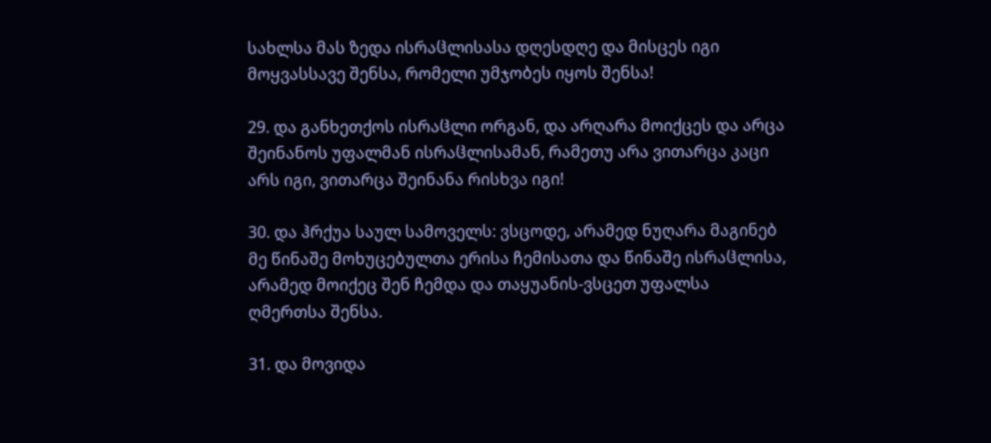სახლსა მას ზედა ისრაჱლისასა დღესდღე და მისცეს იგი მოყვასსავე შენსა, რომელი უმჯობეს იყოს შენსა!

29. და განხეთქოს ისრაჱლი ორგან, და არღარა მოიქცეს და არცა შეინანოს უფალმან ისრაჱლისამან, რამეთუ არა ვითარცა კაცი არს იგი, ვითარცა შეინანა რისხვა იგი!

30. და ჰრქუა საულ სამოველს: ვსცოდე, არამედ ნუღარა მაგინებ მე წინაშე მოხუცებულთა ერისა ჩემისათა და წინაშე ისრაჱლისა, არამედ მოიქეც შენ ჩემდა და თაყუანის-ვსცეთ უფალსა ღმერთსა შენსა.

31. და მოვიდა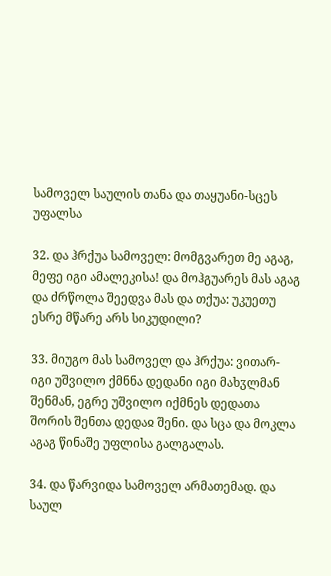სამოველ საულის თანა და თაყუანი-სცეს უფალსა

32. და ჰრქუა სამოველ: მომგვარეთ მე აგაგ, მეფე იგი ამალეკისა! და მოჰგუარეს მას აგაგ და ძრწოლა შეედვა მას და თქუა: უკუეთუ ესრე მწარე არს სიკუდილი?

33. მიუგო მას სამოველ და ჰრქუა: ვითარ-იგი უშვილო ქმნნა დედანი იგი მახჳლმან შენმან, ეგრე უშვილო იქმნეს დედათა შორის შენთა დედაჲ შენი. და სცა და მოკლა აგაგ წინაშე უფლისა გალგალას.

34. და წარვიდა სამოველ არმათემად. და საულ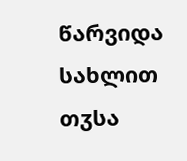წარვიდა სახლით თჳსა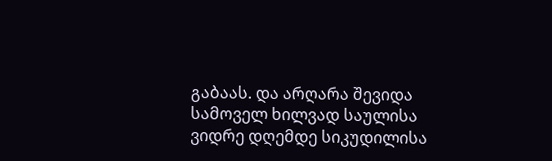გაბაას. და არღარა შევიდა სამოველ ხილვად საულისა ვიდრე დღემდე სიკუდილისა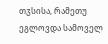თჳსისა, რამეთუ ეგლოვდა სამოველ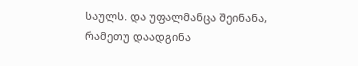საულს. და უფალმანცა შეინანა, რამეთუ დაადგინა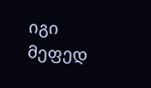იგი მეფედ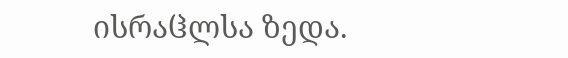ისრაჱლსა ზედა.